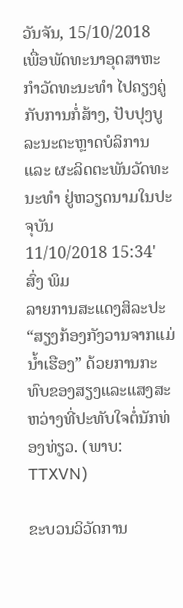ວັນຈັນ, 15/10/2018
ເພື່ອພັດທະນາອຸດສາຫະກຳວັດທະນະທຳ ໄປຄຽງຄູ່ກັບການກໍ່ສ້າງ, ປັບປຸງບູລະນະຕະຫຼາດບໍລິການ ແລະ ຜະລິດຕະພັນວັດທະນະທຳ ຢູ່ຫວຽດນາມໃນປະຈຸບັນ
11/10/2018 15:34' ສົ່ງ ພິມ
ລາຍການສະແດງສິລະປະ “ສຽງກ້ອງກັງວານຈາກແມ່ນ້ຳເຮືອງ” ດ້ວຍການກະທົບຂອງສຽງແລະແສງສະຫວ່າງທີ່ປະທັບໃຈຕໍ່ນັກທ່ອງທ່ຽວ. (ພາບ: TTXVN)

ຂະບວນວິວັດການ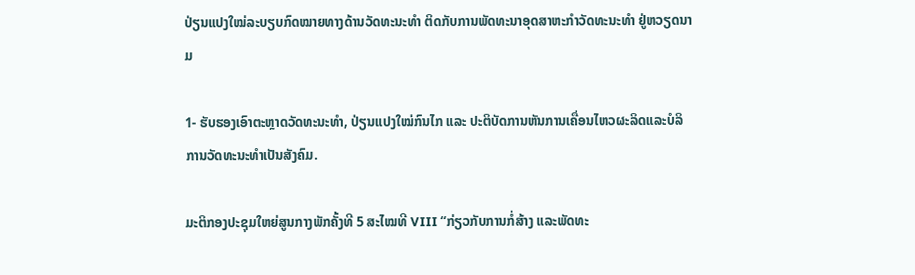ປ່ຽນແປງໃໝ່ລະບຽບກົດໝາຍທາງດ້ານວັດທະນະທຳ ຕິດກັບການພັດທະນາອຸດສາຫະກຳວັດທະນະທຳ ຢູ່ຫວຽດນາມ

1- ຮັບຮອງເອົາຕະຫຼາດວັດທະນະທຳ, ປ່ຽນແປງໃໝ່ກົນໄກ ແລະ ປະຕິບັດການຫັນການເຄື່ອນໄຫວຜະລິດແລະບໍລິການວັດທະນະທຳເປັນສັງຄົມ.

ມະຕິກອງປະຊຸມໃຫຍ່ສູນກາງພັກຄັ້ງທີ 5 ສະໄໝທີ VIII “ກ່ຽວກັບການກໍ່ສ້າງ ແລະພັດທະ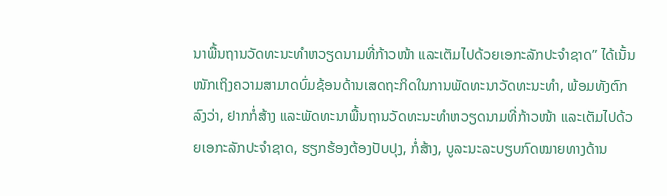ນາພື້ນຖານວັດທະນະທຳຫວຽດນາມທີ່ກ້າວໜ້າ ແລະເຕັມໄປດ້ວຍເອກະລັກປະຈຳຊາດ” ໄດ້ເນັ້ນໜັກເຖິງຄວາມສາມາດບົ່ມຊ້ອນດ້ານເສດຖະກິດໃນການພັດທະນາວັດທະນະທຳ, ພ້ອມທັງຕົກລົງວ່າ, ຢາກກໍ່ສ້າງ ແລະພັດທະນາພື້ນຖານວັດທະນະທຳຫວຽດນາມທີ່ກ້າວໜ້າ ແລະເຕັມໄປດ້ວຍເອກະລັກປະຈຳຊາດ, ຮຽກຮ້ອງຕ້ອງປັບປຸງ, ກໍ່ສ້າງ, ບູລະນະລະບຽບກົດໝາຍທາງດ້ານ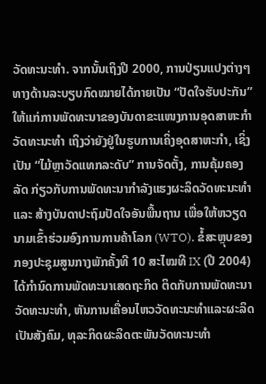ວັດທະນະທຳ. ຈາກນັ້ນເຖິງປີ 2000, ການປ່ຽນແປງຕ່າງໆທາງດ້ານລະບຽບກົດໝາຍໄດ້ກາຍເປັນ “ປັດໃຈຮັບປະກັນ” ໃຫ້ແກ່ການພັດທະນາຂອງບັນດາຂະແໜງການອຸດສາຫະກຳວັດທະນະທຳ ເຖິງວ່າຍັງຢູ່ໃນຮູບການເຄິ່ງອຸດສາຫະກຳ, ເຊິ່ງເປັນ “ໄມ້ຫຼາວັດແທກລະດັບ” ການຈັດຕັ້ງ, ການຄຸ້ມຄອງລັດ ກ່ຽວກັບການພັດທະນາກຳລັງແຮງຜະລິດວັດທະນະທຳ ແລະ ສ້າງບັນດາປະຖົມປັດໃຈອັນພື້ນຖານ ເພື່ອໃຫ້ຫວຽດນາມເຂົ້າຮ່ວມອົງການການຄ້າໂລກ (WTO). ຂໍ້ສະຫຼຸບຂອງກອງປະຊຸມສູນກາງພັກຄັ້ງທີ 10 ສະໄໝທີ IX (ປີ 2004) ໄດ້ກຳນົດການພັດທະນາເສດຖະກິດ ຕິດກັບການພັດທະນາວັດທະນະທຳ, ຫັນການເຄື່ອນໄຫວວັດທະນະທຳແລະຜະລິດເປັນສັງຄົມ, ທຸລະກິດຜະລິດຕະພັນວັດທະນະທຳ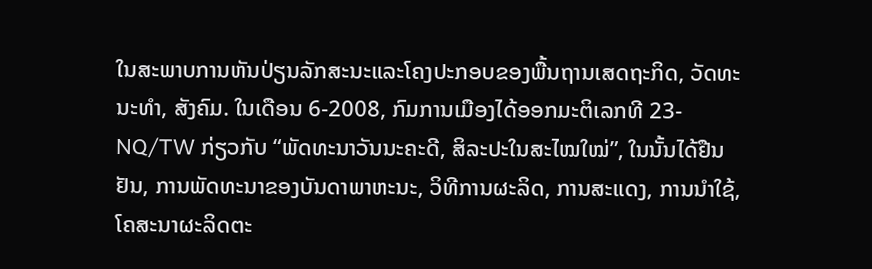ໃນສະພາບການຫັນປ່ຽນລັກສະນະແລະໂຄງປະກອບຂອງພື້ນຖານເສດຖະກິດ, ວັດທະນະທຳ, ສັງຄົມ. ໃນເດືອນ 6-2008, ກົມການເມືອງໄດ້ອອກມະຕິເລກທີ 23-NQ/TW ກ່ຽວກັບ “ພັດທະນາວັນນະຄະດີ, ສິລະປະໃນສະໄໝໃໝ່”, ໃນນັ້ນໄດ້ຢືນຢັນ, ການພັດທະນາຂອງບັນດາພາຫະນະ, ວິທີການຜະລິດ, ການສະແດງ, ການນຳໃຊ້, ໂຄສະນາຜະລິດຕະ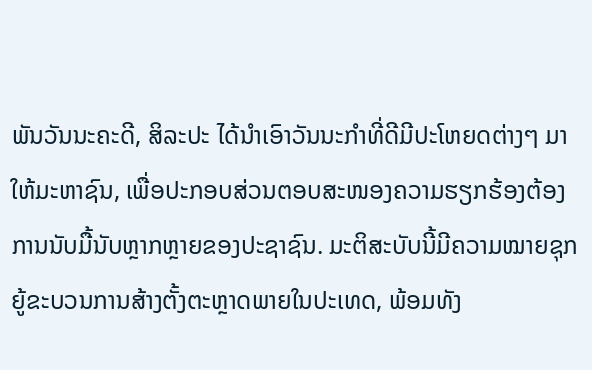ພັນວັນນະຄະດີ, ສິລະປະ ໄດ້ນຳເອົາວັນນະກຳທີ່ດີມີປະໂຫຍດຕ່າງໆ ມາໃຫ້ມະຫາຊົນ, ເພື່ອປະກອບສ່ວນຕອບສະໜອງຄວາມຮຽກຮ້ອງຕ້ອງການນັບມື້ນັບຫຼາກຫຼາຍຂອງປະຊາຊົນ. ມະຕິສະບັບນີ້ມີຄວາມໝາຍຊຸກຍູ້ຂະບວນການສ້າງຕັ້ງຕະຫຼາດພາຍໃນປະເທດ, ພ້ອມທັງ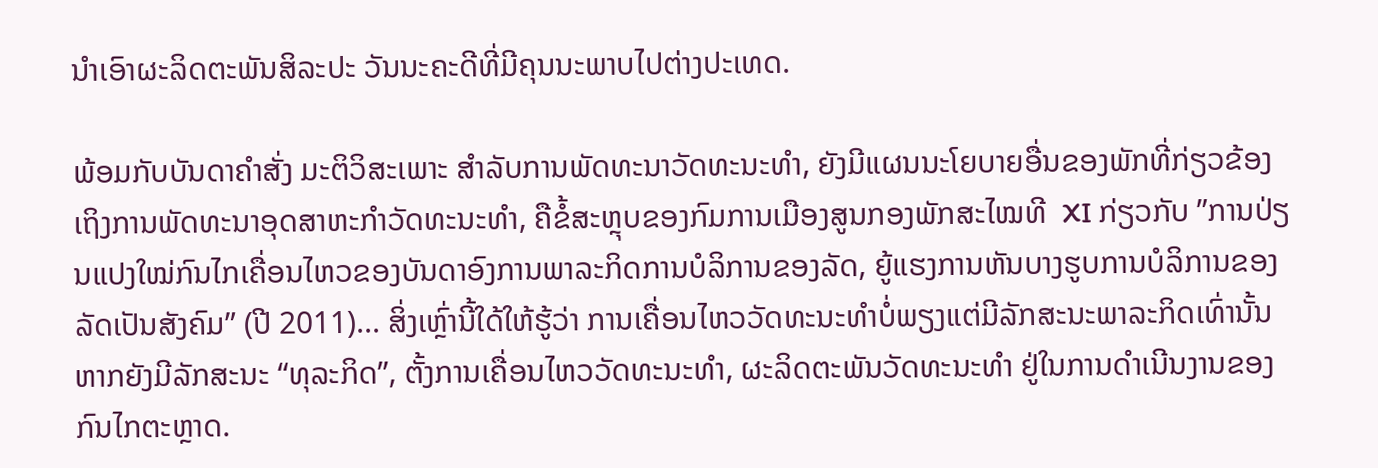ນຳເອົາຜະລິດຕະພັນສິລະປະ ວັນນະຄະດີທີ່ມີຄຸນນະພາບໄປຕ່າງປະເທດ.

ພ້ອມກັບບັນດາຄຳສັ່ງ ມະຕິວິສະເພາະ ສຳລັບການພັດທະນາວັດທະນະທຳ, ຍັງມີແຜນນະໂຍບາຍອື່ນຂອງພັກທີ່ກ່ຽວຂ້ອງເຖິງການພັດທະນາອຸດສາຫະກຳວັດທະນະທຳ, ຄືຂໍ້ສະຫຼຸບຂອງກົມການເມືອງສູນກອງພັກສະໄໝທີ  XI ກ່ຽວກັບ ”ການປ່ຽນແປງໃໝ່ກົນໄກເຄື່ອນໄຫວຂອງບັນດາອົງການພາລະກິດການບໍລິການຂອງລັດ, ຍູ້ແຮງການຫັນບາງຮູບການບໍລິການຂອງລັດເປັນສັງຄົມ” (ປີ 2011)... ສິ່ງເຫຼົ່ານີ້ໃດ້ໃຫ້ຮູ້ວ່າ ການເຄື່ອນໄຫວວັດທະນະທຳບໍ່ພຽງແຕ່ມີລັກສະນະພາລະກິດເທົ່ານັ້ນ ຫາກຍັງມີລັກສະນະ “ທຸລະກິດ”, ຕັ້ງການເຄື່ອນໄຫວວັດທະນະທຳ, ຜະລິດຕະພັນວັດທະນະທຳ ຢູ່ໃນການດຳເນີນງານຂອງກົນໄກຕະຫຼາດ.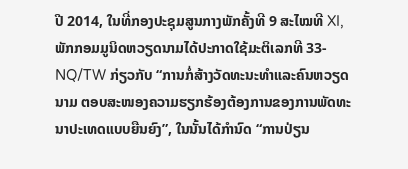ປີ 2014, ໃນທີ່ກອງປະຊຸມສູນກາງພັກຄັ້ງທີ 9 ສະໄໝທີ XI, ພັກກອມມູນິດຫວຽດນາມໄດ້ປະກາດໃຊ້ມະຕິເລກທີ 33-NQ/TW ກ່ຽວກັບ “ການກໍ່ສ້າງວັດທະນະທຳແລະຄົນຫວຽດນາມ ຕອບສະໜອງຄວາມຮຽກຮ້ອງຕ້ອງການຂອງການພັດທະນາປະເທດແບບຍືນຍົງ”, ໃນນັ້ນໄດ້ກຳນົດ “ການປ່ຽນ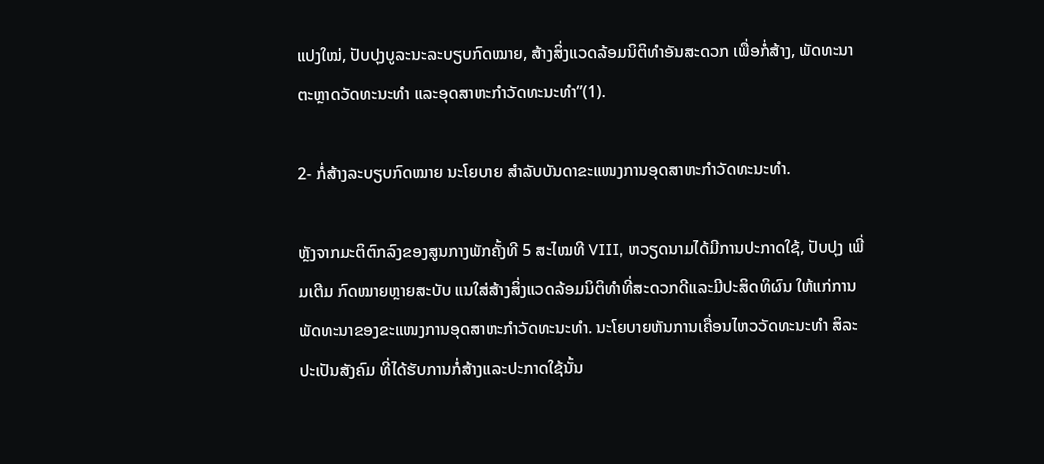ແປງໃໝ່, ປັບປຸງບູລະນະລະບຽບກົດໝາຍ, ສ້າງສິ່ງແວດລ້ອມນິຕິທຳອັນສະດວກ ເພື່ອກໍ່ສ້າງ, ພັດທະນາຕະຫຼາດວັດທະນະທຳ ແລະອຸດສາຫະກຳວັດທະນະທຳ”(1).

2- ກໍ່ສ້າງລະບຽບກົດໝາຍ ນະໂຍບາຍ ສຳລັບບັນດາຂະແໜງການອຸດສາຫະກຳວັດທະນະທຳ.

ຫຼັງຈາກມະຕິຕົກລົງຂອງສູນກາງພັກຄັ້ງທີ 5 ສະໄໝທີ VIII, ຫວຽດນາມໄດ້ມີການປະກາດໃຊ້, ປັບປຸງ ເພີ່ມເຕີມ ກົດໝາຍຫຼາຍສະບັບ ແນໃສ່ສ້າງສິ່ງແວດລ້ອມນິຕິທຳທີ່ສະດວກດີແລະມີປະສິດທິຜົນ ໃຫ້ແກ່ການພັດທະນາຂອງຂະແໜງການອຸດສາຫະກຳວັດທະນະທຳ. ນະໂຍບາຍຫັນການເຄື່ອນໄຫວວັດທະນະທຳ ສິລະປະເປັນສັງຄົມ ທີ່ໄດ້ຮັບການກໍ່ສ້າງແລະປະກາດໃຊ້ນັ້ນ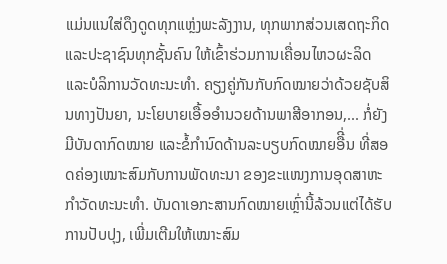ແມ່ນແນໃສ່ດຶງດູດທຸກແຫຼ່ງພະລັງງານ, ທຸກພາກສ່ວນເສດຖະກິດ ແລະປະຊາຊົນທຸກຊັ້ນຄົນ ໃຫ້ເຂົ້າຮ່ວມການເຄື່ອນໄຫວຜະລິດ ແລະບໍລິການວັດທະນະທຳ. ຄຽງຄູ່ກັນກັບກົດໝາຍວ່າດ້ວຍຊັບສິນທາງປັນຍາ, ນະໂຍບາຍເອື້ອອຳນວຍດ້ານພາສີອາກອນ,... ກໍ່ຍັງມີບັນດາກົດໝາຍ ແລະຂໍ້ກຳນົດດ້ານລະບຽບກົດໝາຍອືີ່ນ ທີ່ສອດຄ່ອງເໝາະສົມກັບການພັດທະນາ ຂອງຂະແໜງການອຸດສາຫະກຳວັດທະນະທຳ. ບັນດາເອກະສານກົດໝາຍເຫຼົ່ານີ້ລ້ວນແຕ່ໄດ້ຮັບການປັບປຸງ, ເພີ່ມເຕີມໃຫ້ເໝາະສົມ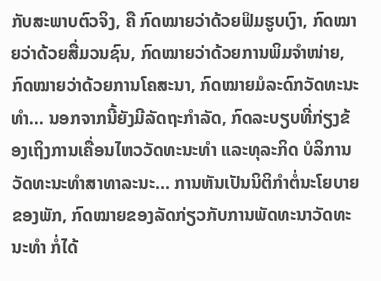ກັບສະພາບຕົວຈິງ, ຄື ກົດໝາຍວ່າດ້ວຍຟິມຮູບເງົາ, ກົດໝາຍວ່າດ້ວຍສື່ມວນຊົນ, ກົດໝາຍວ່າດ້ວຍການພິມຈຳໜ່າຍ, ກົດໝາຍວ່າດ້ວຍການໂຄສະນາ, ກົດໝາຍມໍລະດົກວັດທະນະທຳ... ນອກຈາກນີ້ຍັງມີລັດຖະກຳລັດ, ກົດລະບຽບທີ່ກ່ຽງຂ້ອງເຖິງການເຄື່ອນໄຫວວັດທະນະທຳ ແລະທຸລະກິດ ບໍລິການວັດທະນະທຳສາທາລະນະ... ການຫັນເປັນນິຕິກຳຕໍ່ນະໂຍບາຍຂອງພັກ, ກົດໝາຍຂອງລັດກ່ຽວກັບການພັດທະນາວັດທະນະທຳ ກໍ່ໄດ້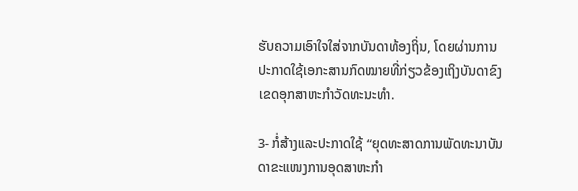ຮັບຄວາມເອົາໃຈໃສ່ຈາກບັນດາທ້ອງຖິ່ນ, ໂດຍຜ່ານການປະກາດໃຊ້ເອກະສານກົດໝາຍທີ່ກ່ຽວຂ້ອງເຖິງບັນດາຂົງເຂດອຸກສາຫະກຳວັດທະນະທຳ.

3- ກໍ່ສ້າງແລະປະກາດໃຊ້ “ຍຸດທະສາດການພັດທະນາບັນດາຂະແໜງການອຸດສາຫະກຳ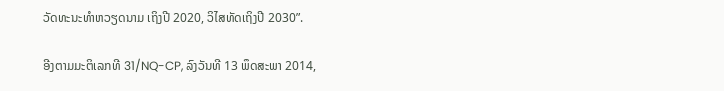ວັດທະນະທຳຫວຽດນາມ ເຖິງປີ 2020, ວິໄສທັດເຖິງປີ 2030”.

ອີງຕາມມະຕິເລກທີ 31/NQ-CP, ລົງວັນທີ 13 ພຶດສະພາ 2014,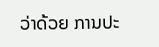ວ່າດ້ວຍ ການປະ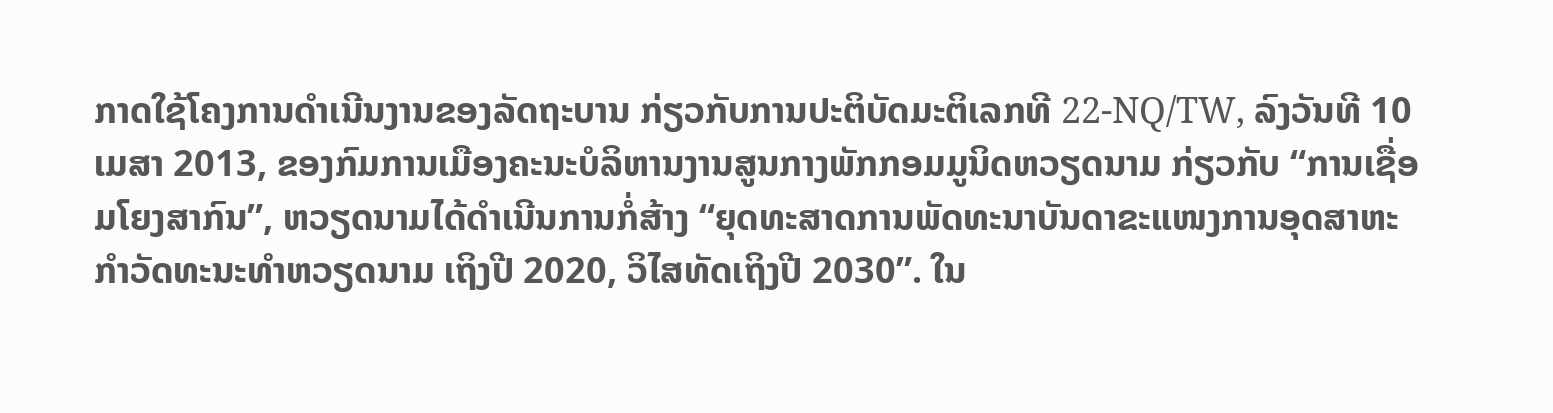ກາດໃຊ້ໂຄງການດຳເນີນງານຂອງລັດຖະບານ ກ່ຽວກັບການປະຕິບັດມະຕິເລກທີ 22-NQ/TW, ລົງວັນທີ 10 ເມສາ 2013, ຂອງກົມການເມືອງຄະນະບໍລິຫານງານສູນກາງພັກກອມມູນິດຫວຽດນາມ ກ່ຽວກັບ “ການເຊື່ອມໂຍງສາກົນ”, ຫວຽດນາມໄດ້ດຳເນີນການກໍ່ສ້າງ “ຍຸດທະສາດການພັດທະນາບັນດາຂະແໜງການອຸດສາຫະກຳວັດທະນະທຳຫວຽດນາມ ເຖິງປີ 2020, ວິໄສທັດເຖິງປີ 2030”. ໃນ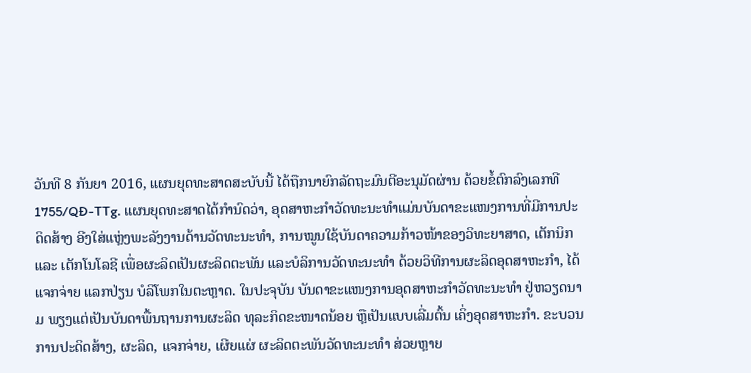ວັນທີ 8 ກັນຍາ 2016, ແຜນຍຸດທະສາດສະບັບນີ້ ໄດ້ຖືກນາຍົກລັດຖະມົນຕີອະນຸມັດຜ່ານ ດ້ວຍຂໍ້ຕົກລົງເລກທີ  1755/QĐ-TTg. ແຜນຍຸດທະສາດໄດ້ກຳນົດວ່າ, ອຸດສາຫະກຳວັດທະນະທຳແມ່ນບັນດາຂະແໜງການທີ່ມີການປະດິດສ້າງ ອີງໃສ່ແຫຼ່ງພະລັງງານດ້ານວັດທະນະທຳ, ການໝູນໃຊ້ບັນດາຄວາມກ້າວໜ້າຂອງວິທະຍາສາດ, ເຕັກນິກ ແລະ ເຕັກໂນໂລຊີ ເພື່ອຜະລິດເປັນຜະລິດຕະພັນ ແລະບໍລິການວັດທະນະທຳ ດ້ວຍວິທີການຜະລິດອຸດສາຫະກຳ, ໄດ້ແຈກຈ່າຍ ແລກປ່ຽນ ບໍລິໂພກໃນຕະຫຼາດ. ໃນປະຈຸບັນ ບັນດາຂະແໜງການອຸດສາຫະກຳວັດທະນະທຳ ຢູ່ຫວຽດນາມ ພຽງແຕ່ເປັນບັນດາພື້ນຖານການຜະລິດ ທຸລະກິດຂະໜາດນ້ອຍ ຫຼືເປັນແບບເລີ່ມຕົ້ນ ເຄິ່ງອຸດສາຫະກຳ. ຂະບວນການປະດິດສ້າງ, ຜະລິດ, ແຈກຈ່າຍ, ເຜີຍແຜ່ ຜະລິດຕະພັນວັດທະນະທຳ ສ່ວຍຫຼາຍ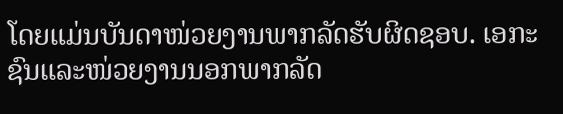ໂດຍແມ່ນບັນດາໜ່ວຍງານພາກລັດຮັບຜິດຊອບ. ເອກະຊົນແລະໜ່ວຍງານນອກພາກລັດ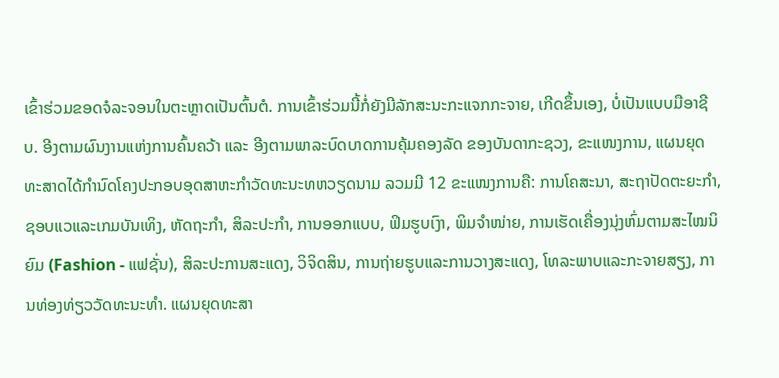ເຂົ້າຮ່ວມຂອດຈໍລະຈອນໃນຕະຫຼາດເປັນຕົ້ນຕໍ. ການເຂົ້າຮ່ວມນີ້ກໍ່ຍັງມີລັກສະນະກະແຈກກະຈາຍ, ເກີດຂຶ້ນເອງ, ບໍ່ເປັນແບບມືອາຊີບ. ອີງຕາມຜົນງານແຫ່ງການຄົ້ນຄວ້າ ແລະ ອີງຕາມພາລະບົດບາດການຄຸ້ມຄອງລັດ ຂອງບັນດາກະຊວງ, ຂະແໜງການ, ແຜນຍຸດທະສາດໄດ້ກຳນົດໂຄງປະກອບອຸດສາຫະກຳວັດທະນະທຫວຽດນາມ ລວມມີ 12 ຂະແໜງການຄື: ການໂຄສະນາ, ສະຖາປັດຕະຍະກຳ, ຊອບແວແລະເກມບັນເທິງ, ຫັດຖະກຳ, ສິລະປະກຳ, ການອອກແບບ, ຟິມຮູບເງົາ, ພິມຈຳໜ່າຍ, ການເຮັດເຄື່ອງນຸ່ງຫົ່ມຕາມສະໄໝນິຍົມ (Fashion - ແຟຊັ່ນ), ສິລະປະການສະແດງ, ວິຈິດສິນ, ການຖ່າຍຮູບແລະການວາງສະແດງ, ໂທລະພາບແລະກະຈາຍສຽງ, ການທ່ອງທ່ຽວວັດທະນະທຳ. ແຜນຍຸດທະສາ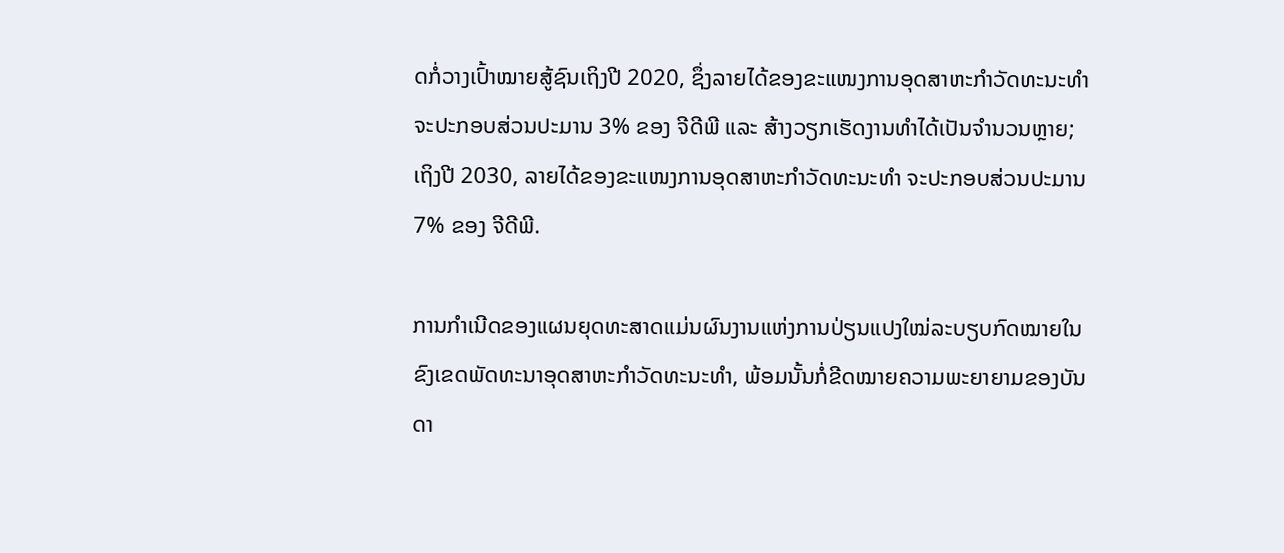ດກໍ່ວາງເປົ້າໝາຍສູ້ຊົນເຖິງປີ 2020, ຊຶ່ງລາຍໄດ້ຂອງຂະແໜງການອຸດສາຫະກຳວັດທະນະທຳ ຈະປະກອບສ່ວນປະມານ 3% ຂອງ ຈີດີພີ ແລະ ສ້າງວຽກເຮັດງານທຳໄດ້ເປັນຈຳນວນຫຼາຍ; ເຖິງປີ 2030, ລາຍໄດ້ຂອງຂະແໜງການອຸດສາຫະກຳວັດທະນະທຳ ຈະປະກອບສ່ວນປະມານ 7% ຂອງ ຈີດີພີ.

ການກຳເນີດຂອງແຜນຍຸດທະສາດແມ່ນຜົນງານແຫ່ງການປ່ຽນແປງໃໝ່ລະບຽບກົດໝາຍໃນຂົງເຂດພັດທະນາອຸດສາຫະກຳວັດທະນະທຳ, ພ້ອມນັ້ນກໍ່ຂີດໝາຍຄວາມພະຍາຍາມຂອງບັນດາ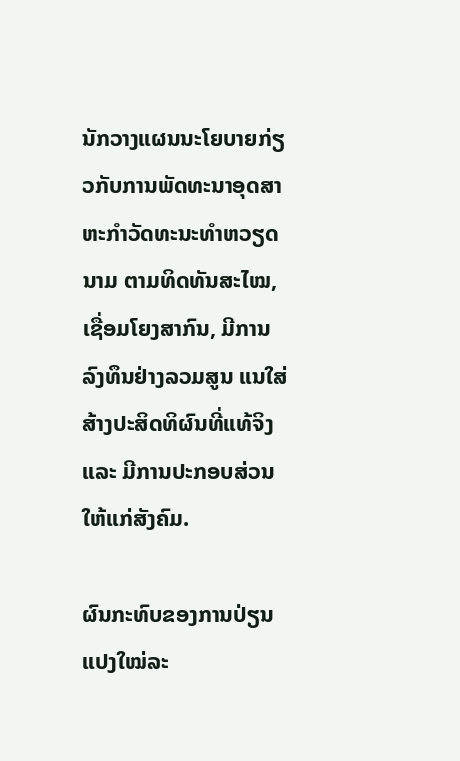ນັກວາງແຜນນະໂຍບາຍກ່ຽວກັບການພັດທະນາອຸດສາຫະກຳວັດທະນະທຳຫວຽດນາມ ຕາມທິດທັນສະໄໝ, ເຊື່ອມໂຍງສາກົນ, ມີການລົງທຶນຢ່າງລວມສູນ ແນໃສ່ສ້າງປະສິດທິຜົນທີ່ແທ້ຈິງ ແລະ ມີການປະກອບສ່ວນໃຫ້ແກ່ສັງຄົມ.

ຜົນກະທົບຂອງການປ່ຽນແປງໃໝ່ລະ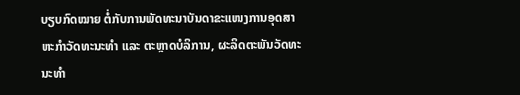ບຽບກົດໝາຍ ຕໍ່ກັບການພັດທະນາບັນດາຂະແໜງການອຸດສາຫະກຳວັດທະນະທຳ ແລະ ຕະຫຼາດບໍລິການ, ຜະລິດຕະພັນວັດທະນະທຳ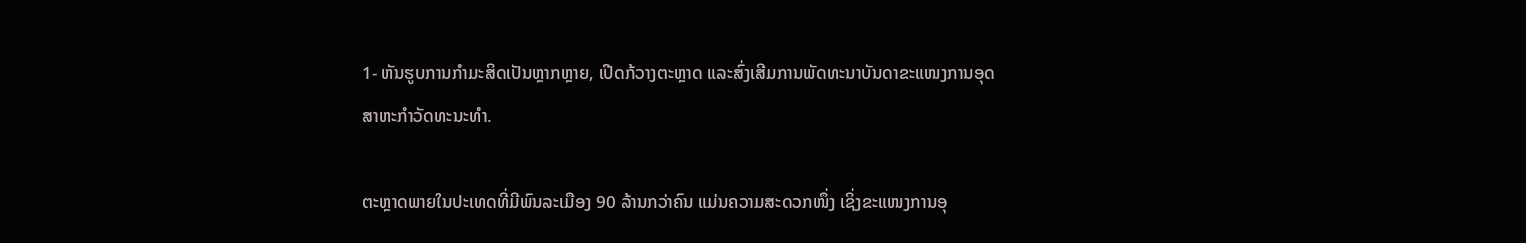1- ຫັນຮູບການກຳມະສິດເປັນຫຼາກຫຼາຍ, ເປີດກ້ວາງຕະຫຼາດ ແລະສົ່ງເສີມການພັດທະນາບັນດາຂະແໜງການອຸດສາຫະກຳວັດທະນະທຳ.

ຕະຫຼາດພາຍໃນປະເທດທີ່ມີພົນລະເມືອງ 90 ລ້ານກວ່າຄົນ ແມ່ນຄວາມສະດວກໜຶ່ງ ເຊິ່ງຂະແໜງການອຸ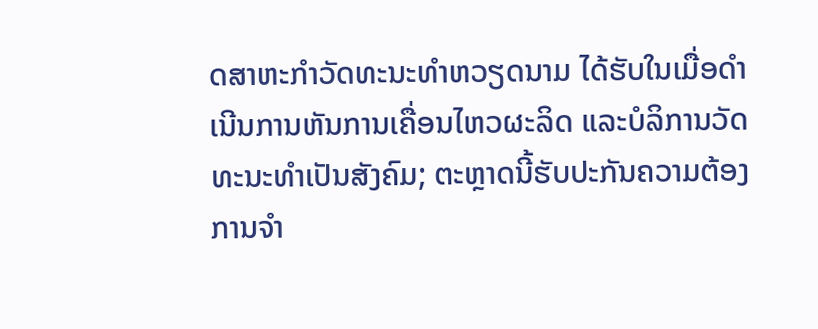ດສາຫະກຳວັດທະນະທຳຫວຽດນາມ ໄດ້ຮັບໃນເມື່ອດຳເນີນການຫັນການເຄື່ອນໄຫວຜະລິດ ແລະບໍລິການວັດທະນະທຳເປັນສັງຄົມ; ຕະຫຼາດນີ້ຮັບປະກັນຄວາມຕ້ອງການຈຳ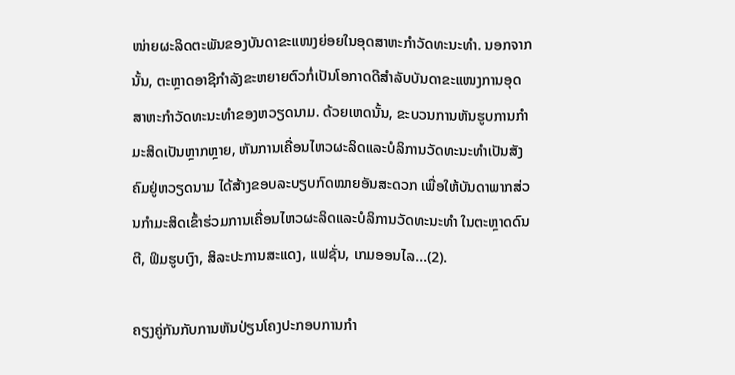ໜ່າຍຜະລິດຕະພັນຂອງບັນດາຂະແໜງຍ່ອຍໃນອຸດສາຫະກຳວັດທະນະທຳ. ນອກຈາກນັ້ນ, ຕະຫຼາດອາຊີກຳລັງຂະຫຍາຍຕົວກໍ່ເປັນໂອກາດດີສຳລັບບັນດາຂະແໜງການອຸດສາຫະກຳວັດທະນະທຳຂອງຫວຽດນາມ. ດ້ວຍເຫດນັ້ນ, ຂະບວນການຫັນຮູບການກຳມະສິດເປັນຫຼາກຫຼາຍ, ຫັນການເຄື່ອນໄຫວຜະລິດແລະບໍລິການວັດທະນະທຳເປັນສັງຄົມຢູ່ຫວຽດນາມ ໄດ້ສ້າງຂອບລະບຽບກົດໝາຍອັນສະດວກ ເພື່ອໃຫ້ບັນດາພາກສ່ວນກຳມະສິດເຂົ້າຮ່ວມການເຄື່ອນໄຫວຜະລິດແລະບໍລິການວັດທະນະທຳ ໃນຕະຫຼາດດົນຕີ, ຟິມຮູບເງົາ, ສິລະປະການສະແດງ, ແຟຊັ່ນ, ເກມອອນໄລ...(2).

ຄຽງຄູ່ກັນກັບການຫັນປ່ຽນໂຄງປະກອບການກຳ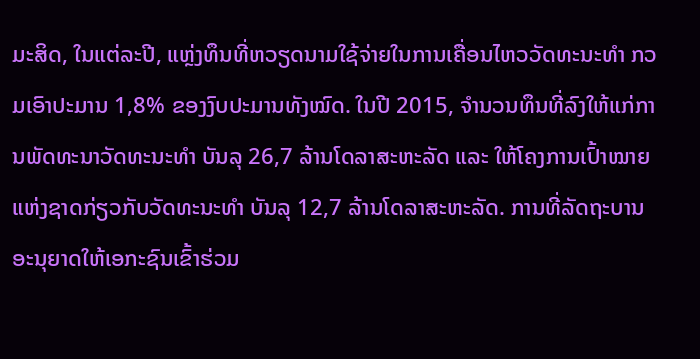ມະສິດ, ໃນແຕ່ລະປີ, ແຫຼ່ງທຶນທີ່ຫວຽດນາມໃຊ້ຈ່າຍໃນການເຄື່ອນໄຫວວັດທະນະທຳ ກວມເອົາປະມານ 1,8% ຂອງງົບປະມານທັງໝົດ. ໃນປີ 2015, ຈຳນວນທຶນທີ່ລົງໃຫ້ແກ່ການພັດທະນາວັດທະນະທຳ ບັນລຸ 26,7 ລ້ານໂດລາສະຫະລັດ ແລະ ໃຫ້ໂຄງການເປົ້າໝາຍແຫ່ງຊາດກ່ຽວກັບວັດທະນະທຳ ບັນລຸ 12,7 ລ້ານໂດລາສະຫະລັດ. ການທີ່ລັດຖະບານອະນຸຍາດໃຫ້ເອກະຊົນເຂົ້າຮ່ວມ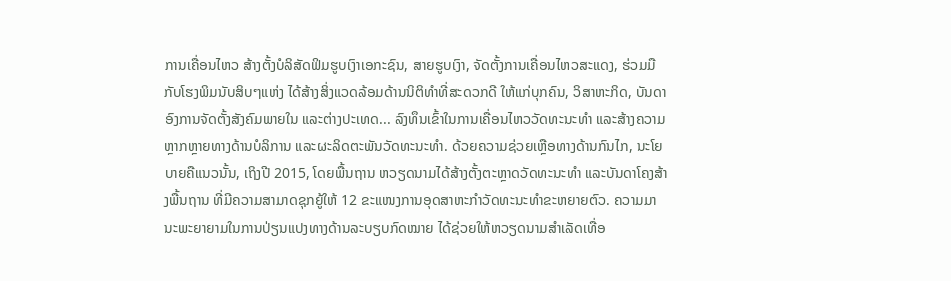ການເຄື່ອນໄຫວ ສ້າງຕັ້ງບໍລິສັດຟິມຮູບເງົາເອກະຊົນ, ສາຍຮູບເງົາ, ຈັດຕັ້ງການເຄື່ອນໄຫວສະແດງ, ຮ່ວມມືກັບໂຮງພິມນັບສິບໆແຫ່ງ ໄດ້ສ້າງສິ່ງແວດລ້ອມດ້ານນິຕິທຳທີ່ສະດວກດີ ໃຫ້ແກ່ບຸກຄົນ, ວິສາຫະກິດ, ບັນດາອົງການຈັດຕັ້ງສັງຄົມພາຍໃນ ແລະຕ່າງປະເທດ... ລົງທຶນເຂົ້າໃນການເຄື່ອນໄຫວວັດທະນະທຳ ແລະສ້າງຄວາມຫຼາກຫຼາຍທາງດ້ານບໍລິການ ແລະຜະລິດຕະພັນວັດທະນະທຳ. ດ້ວຍຄວາມຊ່ວຍເຫຼືອທາງດ້ານກົນໄກ, ນະໂຍບາຍຄືແນວນັ້ນ, ເຖິງປີ 2015, ໂດຍພື້ນຖານ ຫວຽດນາມໄດ້ສ້າງຕັ້ງຕະຫຼາດວັດທະນະທຳ ແລະບັນດາໂຄງສ້າງພື້ນຖານ ທີ່ມີຄວາມສາມາດຊຸກຍູ້ໃຫ້ 12 ຂະແໜງການອຸດສາຫະກຳວັດທະນະທຳຂະຫຍາຍຕົວ. ຄວາມມານະພະຍາຍາມໃນການປ່ຽນແປງທາງດ້ານລະບຽບກົດໝາຍ ໄດ້ຊ່ວຍໃຫ້ຫວຽດນາມສຳເລັດເທື່ອ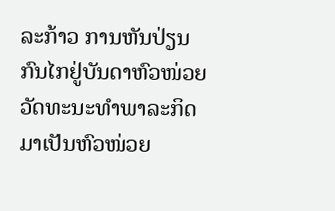ລະກ້າວ ການຫັນປ່ຽນກົນໄກຢູ່ບັນດາຫົວໜ່ວຍວັດທະນະທຳພາລະກິດ ມາເປັນຫົວໜ່ວຍ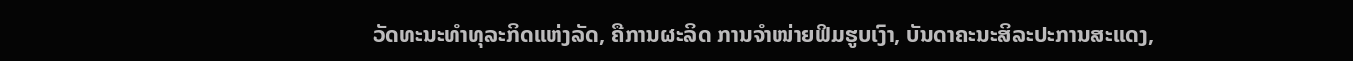ວັດທະນະທຳທຸລະກິດແຫ່ງລັດ, ຄືການຜະລິດ ການຈຳໜ່າຍຟິມຮູບເງົາ, ບັນດາຄະນະສິລະປະການສະແດງ,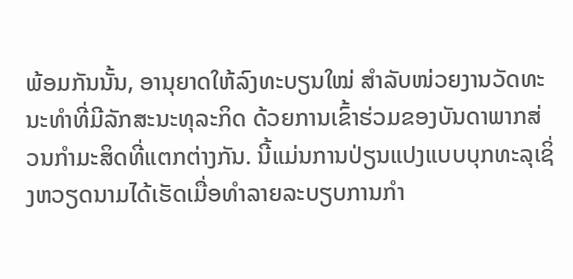ພ້ອມກັນນັ້ນ, ອານຸຍາດໃຫ້ລົງທະບຽນໃໝ່ ສຳລັບໜ່ວຍງານວັດທະນະທຳທີ່ມີລັກສະນະທຸລະກິດ ດ້ວຍການເຂົ້າຮ່ວມຂອງບັນດາພາກສ່ວນກຳມະສິດທີ່ແຕກຕ່າງກັນ. ນີ້ແມ່ນການປ່ຽນແປງແບບບຸກທະລຸເຊິ່ງຫວຽດນາມໄດ້ເຮັດເມື່ອທຳລາຍລະບຽບການກຳ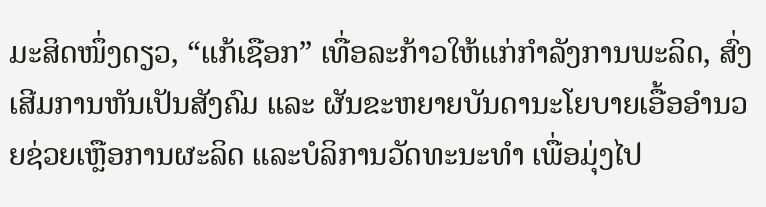ມະສິດໜຶ່ງດຽວ, “ແກ້ເຊືອກ” ເທື່ອລະກ້າວໃຫ້ແກ່ກຳລັງການພະລິດ, ສົ່ງເສີມການຫັນເປັນສັງຄົມ ແລະ ຜັນຂະຫຍາຍບັນດານະໂຍບາຍເອື້ອອຳນວຍຊ່ວຍເຫຼືອການຜະລິດ ແລະບໍລິການວັດທະນະທຳ ເພື່ອມຸ່ງໄປ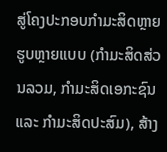ສູ່ໂຄງປະກອບກຳມະສິດຫຼາຍຮູບຫຼາຍແບບ (ກຳມະສິດສ່ວນລວມ, ກຳມະສິດເອກະຊົນ ແລະ ກຳມະສິດປະສົມ), ສ້າງ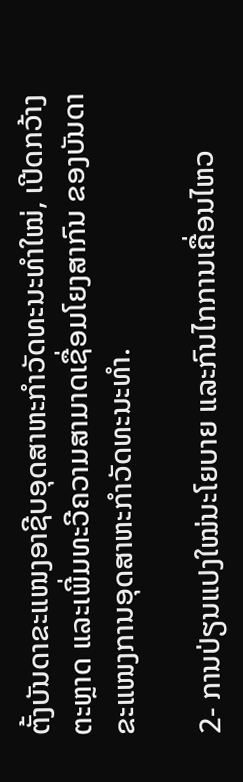ຕັ້ງບັນດາຂະແໜງອາຊີບອຸດສາຫະກຳວັດທະນະທຳໃໝ່, ເປີດກວ້າງຕະຫຼາດ ແລະເພີ່ມທະວີຄວາມສາມາດເຊື່ອມໂຍງສາກົນ ຂອງບັນດາຂະແໜງການອຸດສາຫະກຳວັດທະນະທຳ.

2- ການປ່ຽນແປງໃໝ່ນະໂຍບາຍ ແລະກົນໄກການເຄື່ອນໄຫວ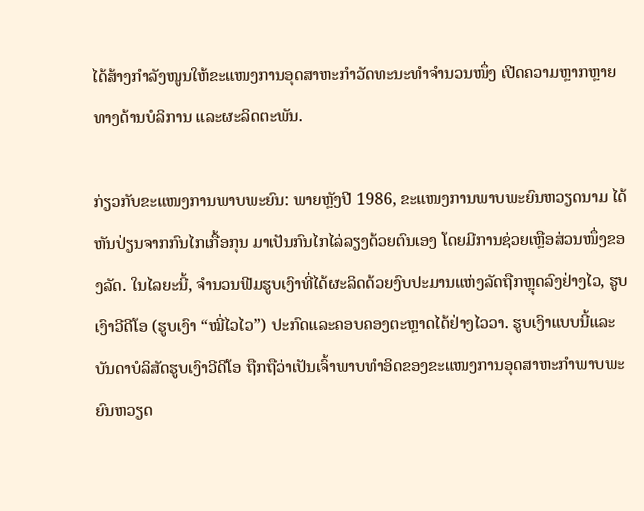ໄດ້ສ້າງກຳລັງໜູນໃຫ້ຂະແໜງການອຸດສາຫະກຳວັດທະນະທຳຈຳນວນໜຶ່ງ ເປີດຄວາມຫຼາກຫຼາຍທາງດ້ານບໍລິການ ແລະຜະລິດຕະພັນ.

ກ່ຽວກັບຂະແໜງການພາບພະຍົນ: ພາຍຫຼັງປີ 1986, ຂະແໜງການພາບພະຍົນຫວຽດນາມ ໄດ້ຫັນປ່ຽນຈາກກົນໄກເກື້ອກຸນ ມາເປັນກົນໄກໄລ່ລຽງດ້ວຍຕົນເອງ ໂດຍມີການຊ່ວຍເຫຼືອສ່ວນໜຶ່ງຂອງລັດ. ໃນໄລຍະນີ້, ຈຳນວນຟີມຮູບເງົາທີ່ໄດ້ຜະລິດດ້ວຍງົບປະມານແຫ່ງລັດຖືກຫຼຸດລົງຢ່າງໄວ, ຮູບເງົາວີດີໂອ (ຮູບເງົາ “ໝີ່ໄວໄວ”) ປະກົດແລະຄອບຄອງຕະຫຼາດໄດ້ຢ່າງໄວວາ. ຮູບເງົາແບບນີ້ແລະບັນດາບໍລິສັດຮູບເງົາວີດີໂອ ຖືກຖືວ່າເປັນເຈົ້າພາບທຳອິດຂອງຂະແໜງການອຸດສາຫະກຳພາບພະຍົນຫວຽດ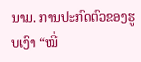ນາມ. ການປະກົດຕົວຂອງຮູບເງົາ “ໝີ່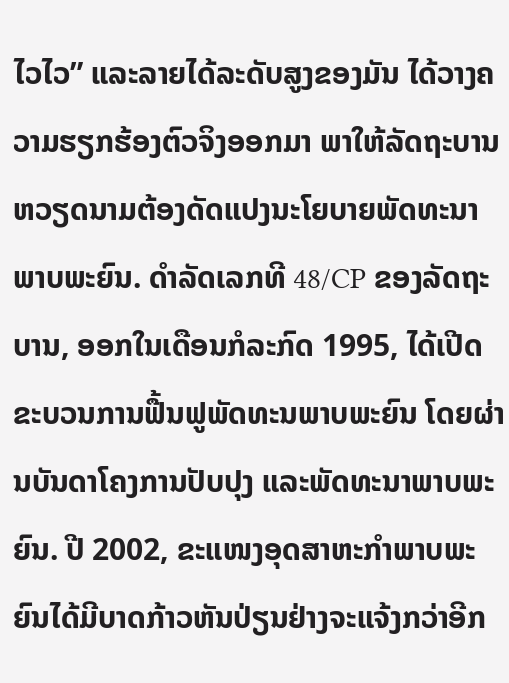ໄວໄວ” ແລະລາຍໄດ້ລະດັບສູງຂອງມັນ ໄດ້ວາງຄວາມຮຽກຮ້ອງຕົວຈິງອອກມາ ພາໃຫ້ລັດຖະບານຫວຽດນາມຕ້ອງດັດແປງນະໂຍບາຍພັດທະນາພາບພະຍົນ. ດຳລັດເລກທີ 48/CP ຂອງລັດຖະບານ, ອອກໃນເດືອນກໍລະກົດ 1995, ໄດ້ເປີດຂະບວນການຟື້ນຟູພັດທະນພາບພະຍົນ ໂດຍຜ່ານບັນດາໂຄງການປັບປຸງ ແລະພັດທະນາພາບພະຍົນ. ປີ 2002, ຂະແໜງອຸດສາຫະກຳພາບພະຍົນໄດ້ມີບາດກ້າວຫັນປ່ຽນຢ່າງຈະແຈ້ງກວ່າອີກ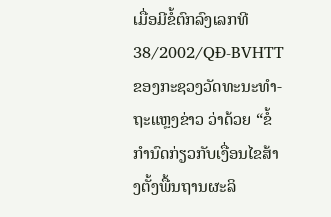ເມື່ອມີຂໍ້ຕົກລົງເລກທີ 38/2002/QĐ-BVHTT ຂອງກະຊວງວັດທະນະທຳ-ຖະແຫຼງຂ່າວ ວ່າດ້ວຍ “ຂໍ້ກຳນົດກ່ຽວກັບເງື່ອນໄຂສ້າງຕັ້ງພື້ນຖານຜະລິ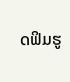ດຟິມຮູ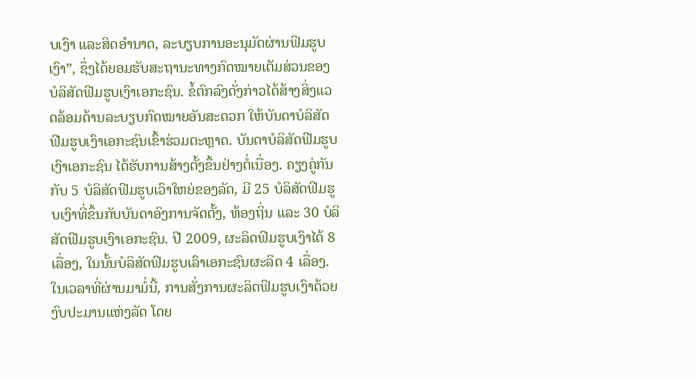ບເງົາ ແລະສິດອຳນາດ, ລະບຽບການອະນຸມັດຜ່ານຟິມຮູບເງົາ”, ຊຶ່ງໄດ້ຍອມຮັບສະຖານະທາງກົດໝາຍເຕັມສ່ວນຂອງບໍລິສັດຟີມຮູບເງົາເອກະຊົນ. ຂໍ້ຕົກລົງດັ່ງກ່າວໄດ້ສ້າງສິ່ງແວດລ້ອມດ້ານລະບຽບກົດໝາຍອັນສະດວກ ໃຫ້ບັນດາບໍລິສັດຟີມຮູບເງົາເອກະຊົນເຂົ້າຮ່ວມຕະຫຼາດ. ບັນດາບໍລິສັດຟີມຮູບເງົາເອກະຊົນ ໄດ້ຮັບການສ້າງຕັ້ງຂຶ້ນຢ່າງຕໍ່ເນື່ອງ. ຄຽງຄູ່ກັນກັບ 5 ບໍລິສັດຟີມຮູບເວົາໃຫຍ່ຂອງລັດ, ມີ 25 ບໍລິສັດຟີມຮູບເງົາທີ່ຂຶ້ນກັບບັນດາອົງການຈັດຕັ້ງ, ທ້ອງຖິ່ນ ແລະ 30 ບໍລິສັດຟີມຮູບເງົາເອກະຊົນ. ປີ 2009, ຜະລິດຟິມຮູບເງົາໄດ້ 8 ເລື່ອງ, ໃນນັ້ນບໍລິສັດຟິມຮູບເລົາເອກະຊົນຜະລິດ 4 ເລື່ອງ. ໃນເວລາທີ່ຜ່ານມາມໍ່ນີ້, ການສັ່ງການຜະລິດຟິມຮູບເງົາດ້ວຍງົບປະມານແຫ່ງລັດ ໂດຍ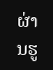ຜ່ານຮູ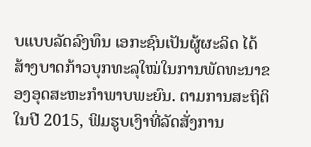ບແບບລັດລົງທຶນ ເອກະຊົນເປັນຜູ້ຜະລິດ ໄດ້ສ້າງບາດກ້າວບຸກທະລຸໃໝ່ໃນການພັດທະນາຂອງອຸດສະຫະກຳພາບພະຍົນ. ຕາມການສະຖິຕິໃນປີ 2015, ຟິມຮູບເງົາທີ່ລັດສັ່ງການ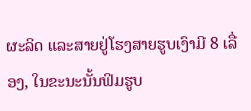ຜະລິດ ແລະສາຍຢູ່ໂຮງສາຍຮູບເງົາມີ 8 ເລື່ອງ, ໃນຂະນະນັ້ນຟິມຮູບ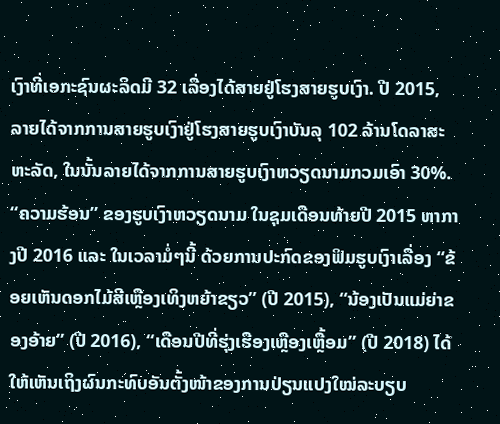ເງົາທີ່ເອກະຊົນຜະລິດມີ 32 ເລື່ອງໄດ້ສາຍຢູ່ໂຮງສາຍຮູບເງົາ. ປີ 2015, ລາຍໄດ້ຈາກການສາຍຮູບເງົາຢູ່ໂຮງສາຍຮູບເງົາບັນລຸ 102 ລ້ານໂດລາສະຫະລັດ, ໃນນັ້ນລາຍໄດ້ຈາກການສາຍຮູບເງົາຫວຽດນາມກວມເອົາ 30%. “ຄວາມຮ້ອນ” ຂອງຮູບເງົາຫວຽດນາມ ໃນຊຸມເດືອນທ້າຍປີ 2015 ຫາກາງປີ 2016 ແລະ ໃນເວລາມໍ່ໆນີ້ ດ້ວຍການປະກົດຂອງຟິມຮູບເງົາເລື່ອງ “ຂ້ອຍເຫັນດອກໄມ້ສີເຫຼືອງເທິງຫຍ້າຂຽວ” (ປີ 2015), “ນ້ອງເປັນແມ່ຍ່າຂອງອ້າຍ” (ປີ 2016), “ເດືອນປີທີ່ຮຸ່ງເຮືອງເຫຼືອງເຫຼື້ອມ” (ປີ 2018) ໄດ້ໃຫ້ເຫັນເຖິງຜົນກະທົບອັນຕັ້ງໜ້າຂອງການປ່ຽນແປງໃໝ່ລະບຽບ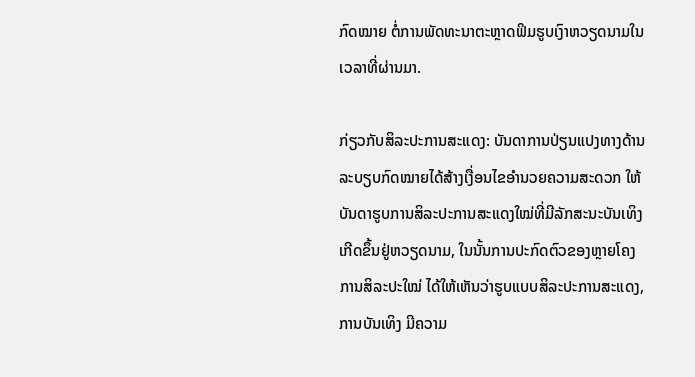ກົດໝາຍ ຕໍ່ການພັດທະນາຕະຫຼາດຟິມຮູບເງົາຫວຽດນາມໃນເວລາທີ່ຜ່ານມາ.

ກ່ຽວກັບສິລະປະການສະແດງ: ບັນດາການປ່ຽນແປງທາງດ້ານລະບຽບກົດໝາຍໄດ້ສ້າງເງື່ອນໄຂອຳນວຍຄວາມສະດວກ ໃຫ້ບັນດາຮູບການສິລະປະການສະແດງໃໝ່ທີ່ມີລັກສະນະບັນເທິງ ເກີດຂຶ້ນຢູ່ຫວຽດນາມ, ໃນນັ້ນການປະກົດຕົວຂອງຫຼາຍໂຄງການສິລະປະໃໝ່ ໄດ້ໃຫ້ເຫັນວ່າຮູບແບບສິລະປະການສະແດງ, ການບັນເທິງ ມີຄວາມ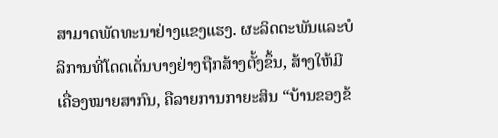ສາມາດພັດທະນາຢ່າງແຂງແຮງ. ຜະລິດຕະພັນແລະບໍລິການທີ່ໂດດເດັ່ນບາງຢ່າງຖືກສ້າງຕັ້ງຂຶ້ນ, ສ້າງໃຫ້ມີເຄື່ອງໝາຍສາກົນ, ຄືລາຍການກາຍະສິນ “ບ້ານຂອງຂ້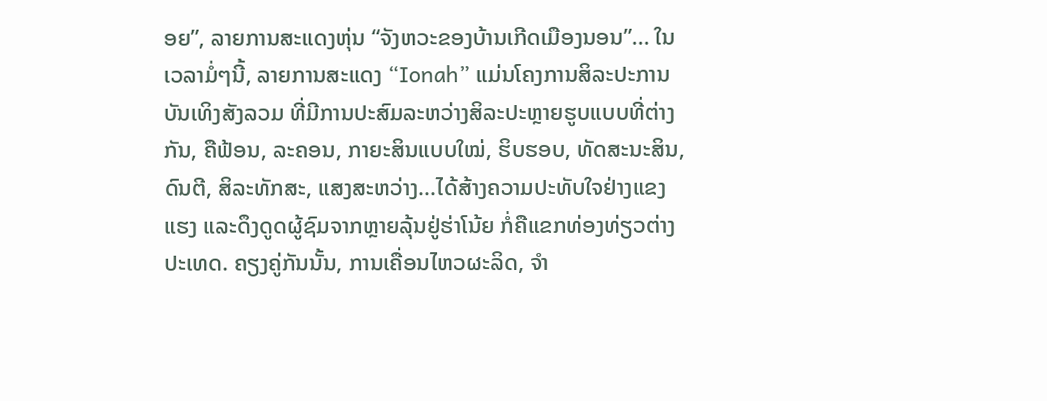ອຍ”, ລາຍການສະແດງຫຸ່ນ “ຈັງຫວະຂອງບ້ານເກີດເມືອງນອນ”... ໃນເວລາມໍ່ໆນີ້, ລາຍການສະແດງ “Ionah” ແມ່ນໂຄງການສິລະປະການບັນເທິງສັງລວມ ທີ່ມີການປະສົມລະຫວ່າງສິລະປະຫຼາຍຮູບແບບທີ່ຕ່າງກັນ, ຄືຟ້ອນ, ລະຄອນ, ກາຍະສິນແບບໃໝ່, ຮິບຮອບ, ທັດສະນະສິນ, ດົນຕີ, ສິລະທັກສະ, ແສງສະຫວ່າງ...ໄດ້ສ້າງຄວາມປະທັບໃຈຢ່າງແຂງແຮງ ແລະດຶງດູດຜູ້ຊົມຈາກຫຼາຍລຸ້ນຢູ່ຮ່າໂນ້ຍ ກໍ່ຄືແຂກທ່ອງທ່ຽວຕ່າງປະເທດ. ຄຽງຄູ່ກັນນັ້ນ, ການເຄື່ອນໄຫວຜະລິດ, ຈຳ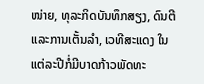ໜ່າຍ, ທຸລະກິດບັນທຶກສຽງ, ດົນຕີແລະການເຕັ້ນລຳ, ເວທີສະແດງ ໃນແຕ່ລະປີກໍ່ມີບາດກ້າວພັດທະ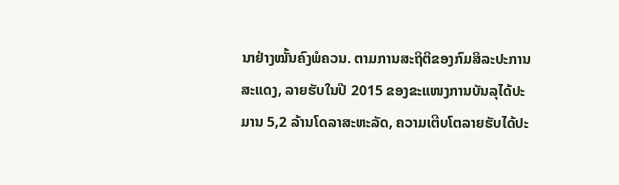ນາຢ່າງໝັ້ນຄົງພໍຄວນ. ຕາມການສະຖິຕິຂອງກົມສິລະປະການສະແດງ, ລາຍຮັບໃນປີ 2015 ຂອງຂະແໜງການບັນລຸໄດ້ປະມານ 5,2 ລ້ານໂດລາສະຫະລັດ, ຄວາມເຕີບໂຕລາຍຮັບໄດ້ປະ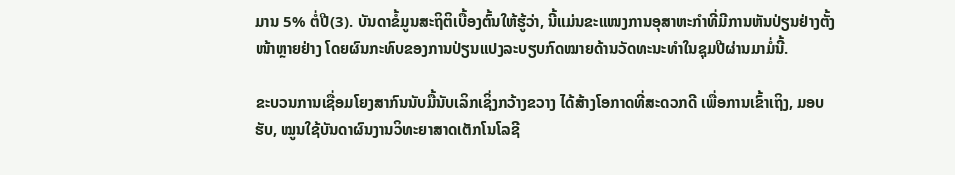ມານ 5% ຕໍ່ປີ(3). ບັນດາຂໍ້ມູນສະຖິຕິເບື້ອງຕົ້ນໃຫ້ຮູ້ວ່າ, ນີ້ແມ່ນຂະແໜງການອຸສາຫະກຳທີ່ມີການຫັນປ່ຽນຢ່າງຕັ້ງໜ້າຫຼາຍຢ່າງ ໂດຍຜົນກະທົບຂອງການປ່ຽນແປງລະບຽບກົດໝາຍດ້ານວັດທະນະທຳໃນຊຸມປີຜ່ານມາມໍ່ນີ້.

ຂະບວນການເຊື່ອມໂຍງສາກົນນັບມື້ນັບເລິກເຊິ່ງກວ້າງຂວາງ ໄດ້ສ້າງໂອກາດທີ່ສະດວກດີ ເພື່ອການເຂົ້າເຖິງ, ມອບຮັບ, ໝູນໃຊ້ບັນດາຜົນງານວິທະຍາສາດເຕັກໂນໂລຊີ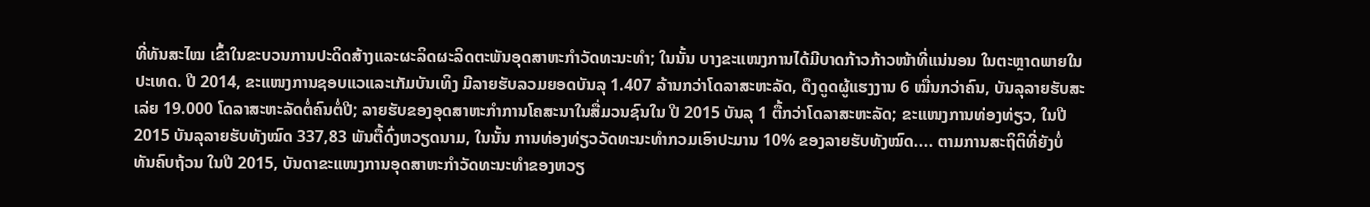ທີ່ທັນສະໄໝ ເຂົ້າໃນຂະບວນການປະດິດສ້າງແລະຜະລິດຜະລິດຕະພັນອຸດສາຫະກຳວັດທະນະທຳ; ໃນນັ້ນ ບາງຂະແໜງການໄດ້ມີບາດກ້າວກ້າວໜ້າທີ່ແນ່ນອນ ໃນຕະຫຼາດພາຍໃນປະເທດ. ປີ 2014, ຂະແໜງການຊອບແວແລະເກັມບັນເທິງ ມີລາຍຮັບລວມຍອດບັນລຸ 1.407 ລ້ານກວ່າໂດລາສະຫະລັດ, ດຶງດູດຜູ້ແຮງງານ 6 ໝື່ນກວ່າຄົນ, ບັນລຸລາຍຮັບສະເລ່ຍ 19.000 ໂດລາສະຫະລັດຕໍ່ຄົນຕໍ່ປີ; ລາຍຮັບຂອງອຸດສາຫະກຳການໂຄສະນາໃນສື່ມວນຊົນໃນ ປີ 2015 ບັນລຸ 1 ຕື້ກວ່າໂດລາສະຫະລັດ; ຂະແໜງການທ່ອງທ່ຽວ, ໃນປີ 2015 ບັນລຸລາຍຮັບທັງໝົດ 337,83 ພັນຕື້ດົ່ງຫວຽດນາມ, ໃນນັ້ນ ການທ່ອງທ່ຽວວັດທະນະທຳກວມເອົາປະມານ 10% ຂອງລາຍຮັບທັງໝົດ.... ຕາມການສະຖິຕິທີ່ຍັງບໍ່ທັນຄົບຖ້ວນ ໃນປີ 2015, ບັນດາຂະແໜງການອຸດສາຫະກຳວັດທະນະທຳຂອງຫວຽ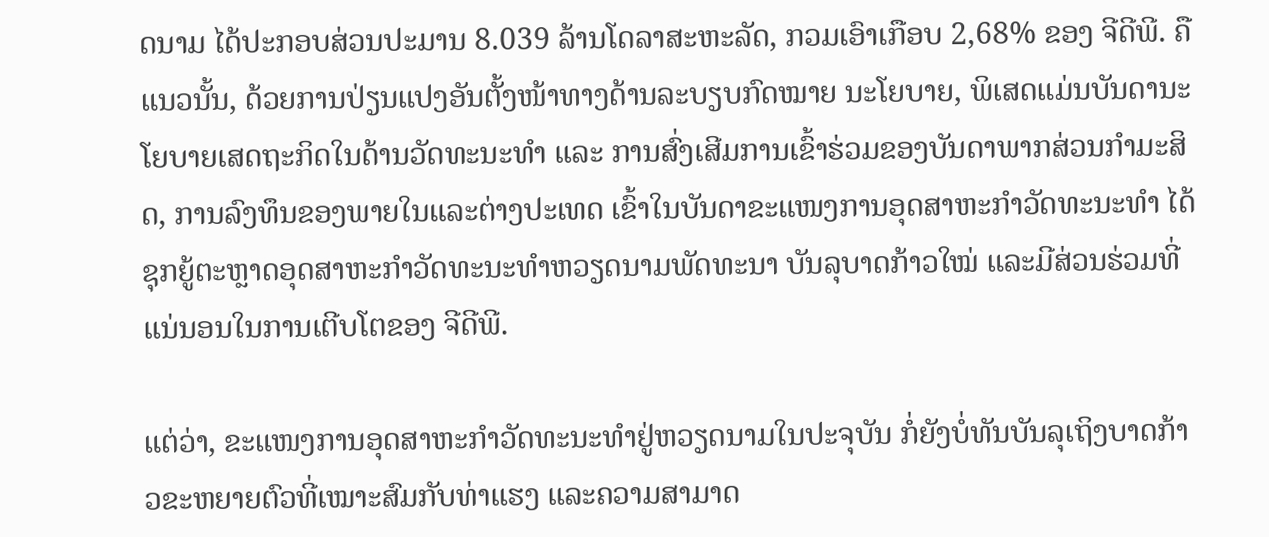ດນາມ ໄດ້ປະກອບສ່ວນປະມານ 8.039 ລ້ານໂດລາສະຫະລັດ, ກວມເອົາເກືອບ 2,68% ຂອງ ຈີດີພີ. ຄືແນວນັ້ນ, ດ້ວຍການປ່ຽນແປງອັນຕັ້ງໜ້າທາງດ້ານລະບຽບກົດໝາຍ ນະໂຍບາຍ, ພິເສດແມ່ນບັນດານະໂຍບາຍເສດຖະກິດໃນດ້ານວັດທະນະທຳ ແລະ ການສົ່ງເສີມການເຂົ້າຮ່ວມຂອງບັນດາພາກສ່ວນກຳມະສິດ, ການລົງທຶນຂອງພາຍໃນແລະຕ່າງປະເທດ ເຂົ້າໃນບັນດາຂະແໜງການອຸດສາຫະກຳວັດທະນະທຳ ໄດ້ຊຸກຍູ້ຕະຫຼາດອຸດສາຫະກຳວັດທະນະທຳຫວຽດນາມພັດທະນາ ບັນລຸບາດກ້າວໃໝ່ ແລະມີສ່ວນຮ່ວມທີ່ແນ່ນອນໃນການເຕີບໂຕຂອງ ຈີດີພີ.

ແຕ່ວ່າ, ຂະແໜງການອຸດສາຫະກຳວັດທະນະທຳຢູ່ຫວຽດນາມໃນປະຈຸບັນ ກໍ່ຍັງບໍ່ທັນບັນລຸເຖິງບາດກ້າວຂະຫຍາຍຕົວທີ່ເໝາະສົມກັບທ່າແຮງ ແລະຄວາມສາມາດ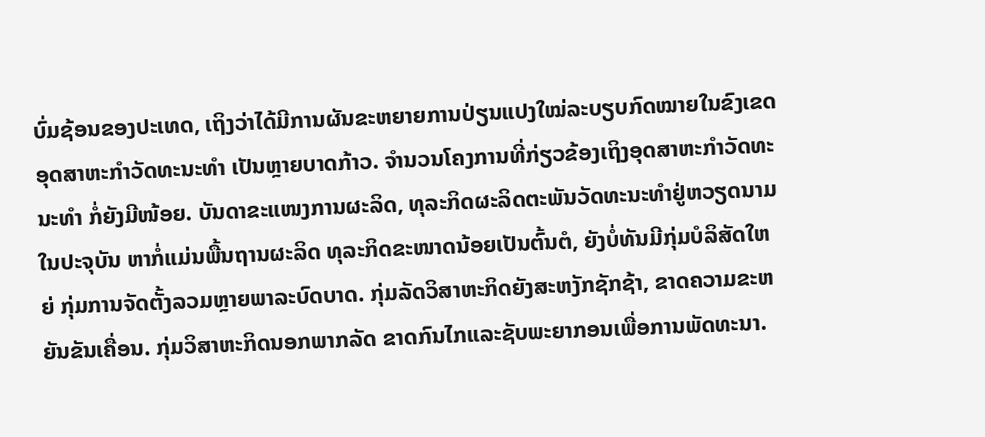ບົ່ມຊ້ອນຂອງປະເທດ, ເຖິງວ່າໄດ້ມີການຜັນຂະຫຍາຍການປ່ຽນແປງໃໝ່ລະບຽບກົດໝາຍໃນຂົງເຂດອຸດສາຫະກຳວັດທະນະທຳ ເປັນຫຼາຍບາດກ້າວ. ຈຳນວນໂຄງການທີ່ກ່ຽວຂ້ອງເຖິງອຸດສາຫະກຳວັດທະນະທຳ ກໍ່ຍັງມີໜ້ອຍ. ບັນດາຂະແໜງການຜະລິດ, ທຸລະກິດຜະລິດຕະພັນວັດທະນະທຳຢູ່ຫວຽດນາມໃນປະຈຸບັນ ຫາກໍ່ແມ່ນພື້ນຖານຜະລິດ ທຸລະກິດຂະໜາດນ້ອຍເປັນຕົ້ນຕໍ, ຍັງບໍ່ທັນມີກຸ່ມບໍລິສັດໃຫຍ່ ກຸ່ມການຈັດຕັ້ງລວມຫຼາຍພາລະບົດບາດ. ກຸ່ມລັດວິສາຫະກິດຍັງສະຫງັກຊັກຊ້າ, ຂາດຄວາມຂະຫຍັນຂັນເຄື່ອນ. ກຸ່ມວິສາຫະກິດນອກພາກລັດ ຂາດກົນໄກແລະຊັບພະຍາກອນເພື່ອການພັດທະນາ.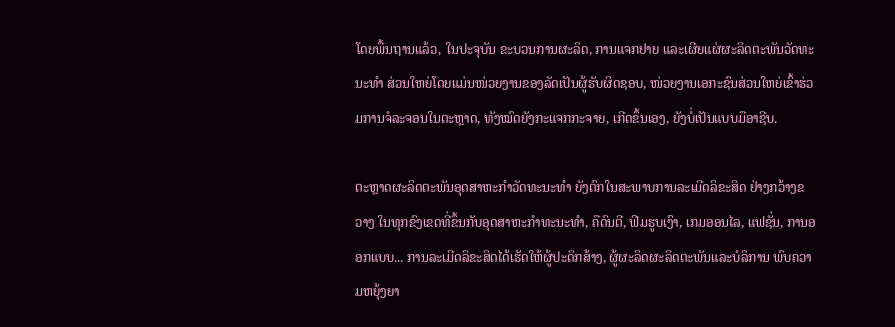ໂດຍພື້ນຖານແລ້ວ, ໃນປະຈຸບັນ ຂະບວນການຜະລິດ, ການແຈກຢາຍ ແລະເຜີຍແຜ່ຜະລິດຕະພັນວັດທະນະທຳ ສ່ວນໃຫຍ່ໂດຍແມ່ນໜ່ວຍງານຂອງລັດເປັນຜູ້ຮັບຜິດຊອບ, ໜ່ວຍງານເອກະຊົນສ່ວນໃຫຍ່ເຂົ້າຮ່ວມການຈໍລະຈອນໃນຕະຫຼາດ, ທັງໝົດຍັງກະແຈກກະຈາຍ, ເກີດຂຶ້ນເອງ, ຍັງບໍ່ເປັນແບບມືອາຊີບ.

ຕະຫຼາດຜະລິດຕະພັນອຸດສາຫະກຳວັດທະນະທຳ ຍັງຕົກໃນສະພາບການລະເມີດລິຂະສິດ ຢ່າງກວ້າງຂວາງ ໃນທຸກຂົງເຂດທີ່ຂຶ້ນກັບອຸດສາຫະກຳທະນະທຳ, ຄືດົນຕີ, ຟິມຮູບເງົາ, ເກມອອນໄລ, ແຟຊັ່ນ, ການອອກແບບ... ການລະເມີດລິຂະສິດໄດ້ເຮັດໃຫ້ຜູ້ປະດິກສ້າງ, ຜູ້ຜະລິດຜະລິດຕະພັນແລະບໍລິການ ພົບຄວາມຫຍຸ້ງຍາ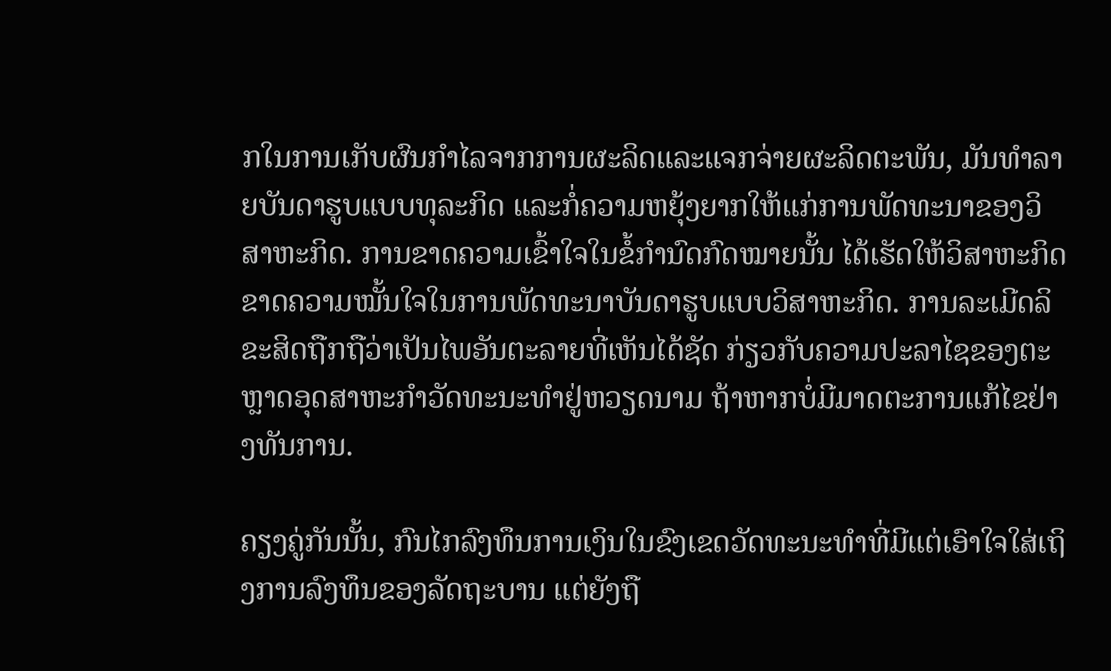ກໃນການເກັບຜົນກຳໄລຈາກການຜະລິດແລະແຈກຈ່າຍຜະລິດຕະພັນ, ມັນທຳລາຍບັນດາຮູບແບບທຸລະກິດ ແລະກໍ່ຄວາມຫຍຸ້ງຍາກໃຫ້ແກ່ການພັດທະນາຂອງວິສາຫະກິດ. ການຂາດຄວາມເຂົ້າໃຈໃນຂໍ້ກຳນົດກົດໝາຍນັ້ນ ໄດ້ເຮັດໃຫ້ວິສາຫະກິດຂາດຄວາມໝັ້ນໃຈໃນການພັດທະນາບັນດາຮູບແບບວິສາຫະກິດ. ການລະເມີດລິຂະສິດຖືກຖືວ່າເປັນໄພອັນຕະລາຍທີ່ເຫັນໄດ້ຊັດ ກ່ຽວກັບຄວາມປະລາໄຊຂອງຕະຫຼາດອຸດສາຫະກຳວັດທະນະທຳຢູ່ຫວຽດນາມ ຖ້າຫາກບໍ່ມີມາດຕະການແກ້ໄຂຢ່າງທັນການ.

ຄຽງຄູ່ກັນນັ້ນ, ກົນໄກລົງທຶນການເງິນໃນຂົງເຂດວັດທະນະທຳທີ່ມີແຕ່ເອົາໃຈໃສ່ເຖິງການລົງທຶນຂອງລັດຖະບານ ແຕ່ຍັງຖື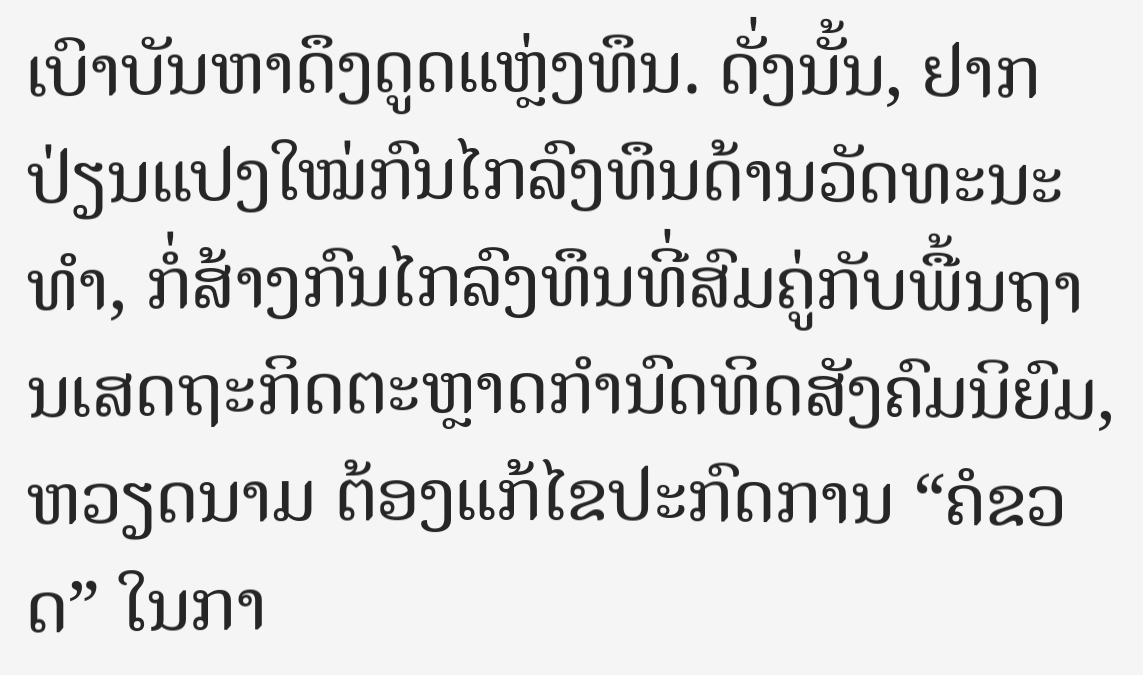ເບົາບັນຫາດຶງດູດແຫຼ່ງທຶນ. ດັ່ງນັ້ນ, ຢາກປ່ຽນແປງໃໝ່ກົນໄກລົງທຶນດ້ານວັດທະນະທຳ, ກໍ່ສ້າງກົນໄກລົງທຶນທີ່ສົມຄູ່ກັບພື້ນຖານເສດຖະກິດຕະຫຼາດກຳນົດທິດສັງຄົມນິຍົມ, ຫວຽດນາມ ຕ້ອງແກ້ໄຂປະກົດການ “ຄໍຂວດ” ໃນກາ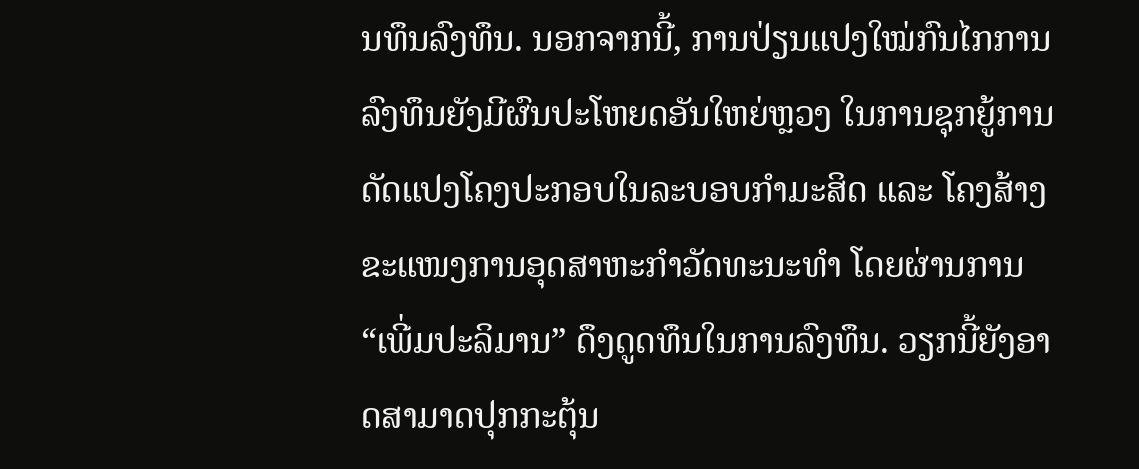ນທຶນລົງທຶນ. ນອກຈາກນີ້, ການປ່ຽນແປງໃໝ່ກົນໄກການລົງທຶນຍັງມີຜົນປະໂຫຍດອັນໃຫຍ່ຫຼວງ ໃນການຊຸກຍູ້ການດັດແປງໂຄງປະກອບໃນລະບອບກຳມະສິດ ແລະ ໂຄງສ້າງຂະແໜງການອຸດສາຫະກຳວັດທະນະທຳ ໂດຍຜ່ານການ “ເພີ່ມປະລິມານ” ດຶງດູດທຶນໃນການລົງທຶນ. ວຽກນີ້ຍັງອາດສາມາດປຸກກະຕຸ້ນ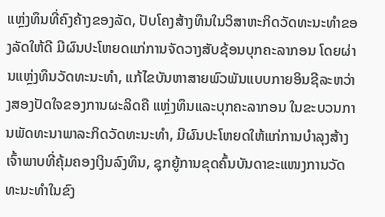ແຫຼ່ງທຶນທີ່ຄົງຄ້າງຂອງລັດ, ປັບໂຄງສ້າງທຶນໃນວິສາຫະກິດວັດທະນະທຳຂອງລັດໃຫ້ດີ ມີຜົນປະໂຫຍດແກ່ການຈັດວາງສັບຊ້ອນບຸກຄະລາກອນ ໂດຍຜ່ານແຫຼ່ງທຶນວັດທະນະທຳ, ແກ້ໄຂບັນຫາສາຍພົວພັນແບບກາຍອິນຊີລະຫວ່າງສອງປັດໃຈຂອງການຜະລິດຄື ແຫຼ່ງທຶນແລະບຸກຄະລາກອນ ໃນຂະບວນການພັດທະນາພາລະກິດວັດທະນະທຳ, ມີຜົນປະໂຫຍດໃຫ້ແກ່ການບຳລຸງສ້າງເຈົ້າພາບທີ່ຄຸ້ມຄອງເງິນລົງທຶນ, ຊຸກຍູ້ການຂຸດຄົ້ນບັນດາຂະແໜງການວັດທະນະທຳໃນຂົງ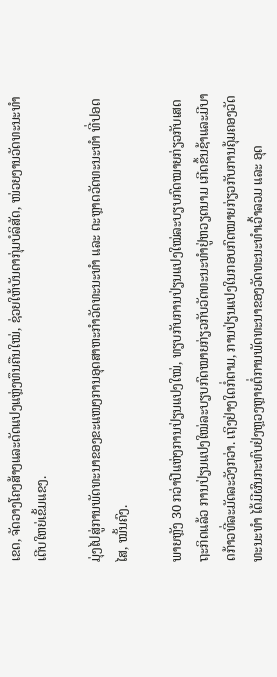ເຂດ, ຈັດວາງໂຄງສ້າງແລະດັດແປງແຫຼ່ງທຶນຄືນໃໝ່, ຊ່ວຍໃຫ້ບັນດາກຸ່ມບໍລິສັດ, ໜ່ວຍງານວັດທະນະທຳເຕີບໃຫຍ່ເຂັ້ມແຂງ.

ມຸ່ງໄປສູ່ການພັດທະນາຂອງຂະແໜງການອຸດສາຫະກຳວັດທະນະທຳ ແລະ ຕະຫຼາດວັດທະນະທຳ ທີ່ປອດໄສ, ໝັ້ນຄົງ.

ພາຍຫຼັງ 30 ກວ່າປີແຫ່ງການປ່ຽນແປງໃໝ່, ທຽບກັບການປ່ຽນແປງໃໝ່ລະບຽບກົດໝາຍກ່ຽວກັບເສດຖະກິດແລ້ວ ການປ່ຽນແປງໃໝ່ລະບຽບກົດໝາຍກ່ຽວກັບວັດທະນະທຳຢູ່ຫວຽດນາມ ເກີດຂຶ້ນຊ້າແລະມີບາດກ້າວທີ່ລະມັດລະວັງກວ່າ. ເຖິງຢ່າງໃດກໍ່ຕາມ, ການປ່ຽນແປງໃນກອບກົດໝາຍກ່ຽວກັບການຄຸ້ມຄອງວັດທະນະທຳ ໄດ້ມີຜົນກະທົບຢ່ງຫຼວງຫຼາຍຕໍ່ການພັດທະນາຂອງວັດທະນະທຳເວົ້າລວມ ແລະ ອຸດ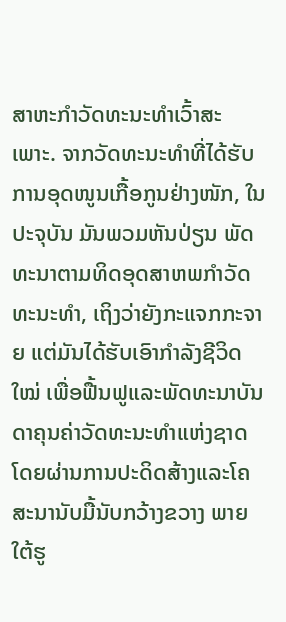ສາຫະກຳວັດທະນະທຳເວົ້າສະເພາະ. ຈາກວັດທະນະທຳທີ່ໄດ້ຮັບການອຸດໜູນເກື້ອກູນຢ່າງໜັກ, ໃນປະຈຸບັນ ມັນພວມຫັນປ່ຽນ ພັດທະນາຕາມທິດອຸດສາຫພກຳວັດທະນະທຳ, ເຖິງວ່າຍັງກະແຈກກະຈາຍ ແຕ່ມັນໄດ້ຮັບເອົາກຳລັງຊີວິດໃໝ່ ເພື່ອຟື້ນຟູແລະພັດທະນາບັນດາຄຸນຄ່າວັດທະນະທຳແຫ່ງຊາດ ໂດຍຜ່ານການປະດິດສ້າງແລະໂຄສະນານັບມື້ນັບກວ້າງຂວາງ ພາຍໃຕ້ຮູ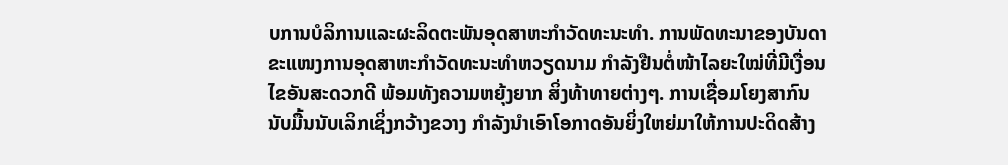ບການບໍລິການແລະຜະລິດຕະພັນອຸດສາຫະກຳວັດທະນະທຳ. ການພັດທະນາຂອງບັນດາຂະແໜງການອຸດສາຫະກຳວັດທະນະທຳຫວຽດນາມ ກຳລັງຢືນຕໍ່ໜ້າໄລຍະໃໝ່ທີ່ມີເງື່ອນໄຂອັນສະດວກດີ ພ້ອມທັງຄວາມຫຍຸ້ງຍາກ ສິ່ງທ້າທາຍຕ່າງໆ. ການເຊື່ອມໂຍງສາກົນນັບມື້ນນັບເລິກເຊິ່ງກວ້າງຂວາງ ກຳລັງນຳເອົາໂອກາດອັນຍິ່ງໃຫຍ່ມາໃຫ້ການປະດິດສ້າງ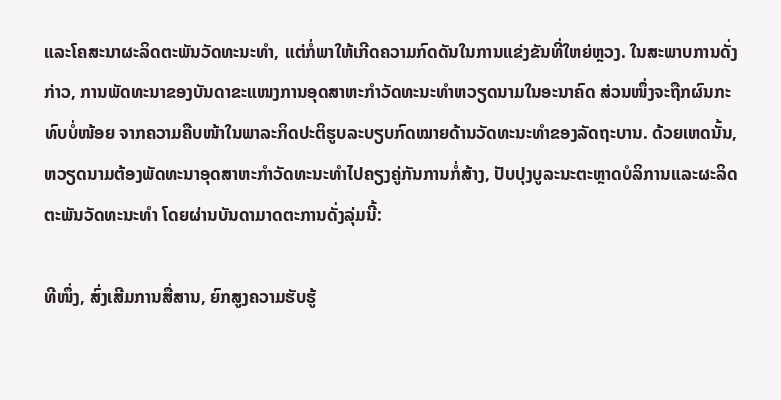ແລະໂຄສະນາຜະລິດຕະພັນວັດທະນະທຳ, ແຕ່ກໍ່ພາໃຫ້ເກີດຄວາມກົດດັນໃນການແຂ່ງຂັນທີ່ໃຫຍ່ຫຼວງ. ໃນສະພາບການດັ່ງກ່າວ, ການພັດທະນາຂອງບັນດາຂະແໜງການອຸດສາຫະກຳວັດທະນະທຳຫວຽດນາມໃນອະນາຄົດ ສ່ວນໜຶ່ງຈະຖືກຜົນກະທົບບໍ່ໜ້ອຍ ຈາກຄວາມຄືບໜ້າໃນພາລະກິດປະຕິຮູບລະບຽບກົດໝາຍດ້ານວັດທະນະທຳຂອງລັດຖະບານ. ດ້ວຍເຫດນັ້ນ, ຫວຽດນາມຕ້ອງພັດທະນາອຸດສາຫະກຳວັດທະນະທຳໄປຄຽງຄູ່ກັນການກໍ່ສ້າງ, ປັບປຸງບູລະນະຕະຫຼາດບໍລິການແລະຜະລິດຕະພັນວັດທະນະທຳ ໂດຍຜ່ານບັນດາມາດຕະການດັ່ງລຸ່ມນີ້:

ທີໜຶ່ງ, ສົ່ງເສີມການສື່ສານ, ຍົກສູງຄວາມຮັບຮູ້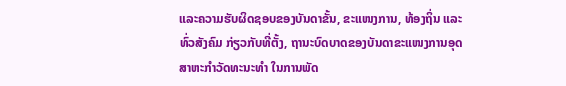ແລະຄວາມຮັບຜິດຊອບຂອງບັນດາຂັ້ນ, ຂະແໜງການ, ທ້ອງຖິ່ນ ແລະທົ່ວສັງຄົມ ກ່ຽວກັບທີ່ຕັ້ງ, ຖານະບົດບາດຂອງບັນດາຂະແໜງການອຸດສາຫະກຳວັດທະນະທຳ ໃນການພັດ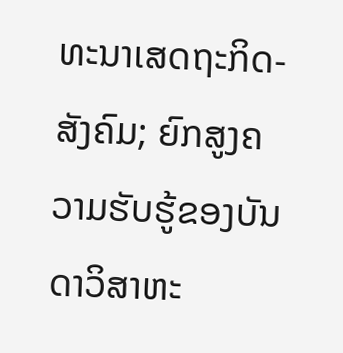ທະນາເສດຖະກິດ-ສັງຄົມ; ຍົກສູງຄວາມຮັບຮູ້ຂອງບັນດາວິສາຫະ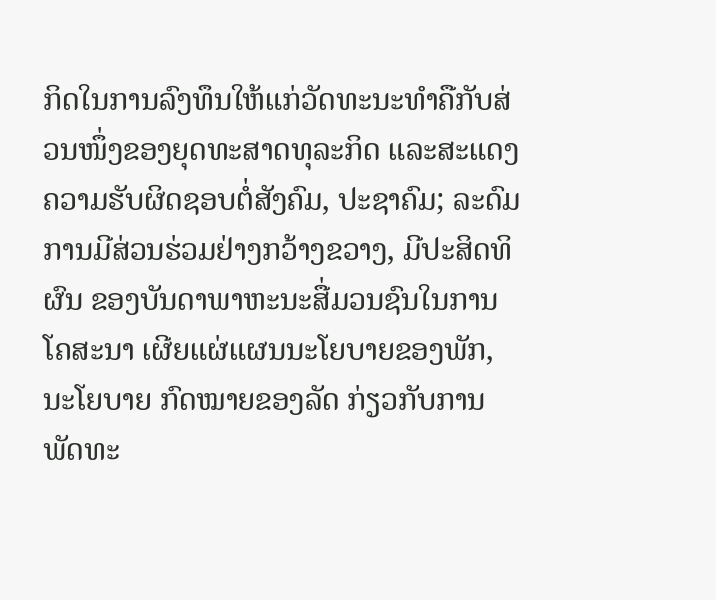ກິດໃນການລົງທຶນໃຫ້ແກ່ວັດທະນະທຳຄືກັບສ່ວນໜຶ່ງຂອງຍຸດທະສາດທຸລະກິດ ແລະສະແດງຄວາມຮັບຜິດຊອບຕໍ່ສັງຄົມ, ປະຊາຄົມ; ລະດົມການມີສ່ວນຮ່ວມຢ່າງກວ້າງຂວາງ, ມີປະສິດທິຜົນ ຂອງບັນດາພາຫະນະສື່ມວນຊົນໃນການໂຄສະນາ ເຜີຍແຜ່ແຜນນະໂຍບາຍຂອງພັກ, ນະໂຍບາຍ ກົດໝາຍຂອງລັດ ກ່ຽວກັບການພັດທະ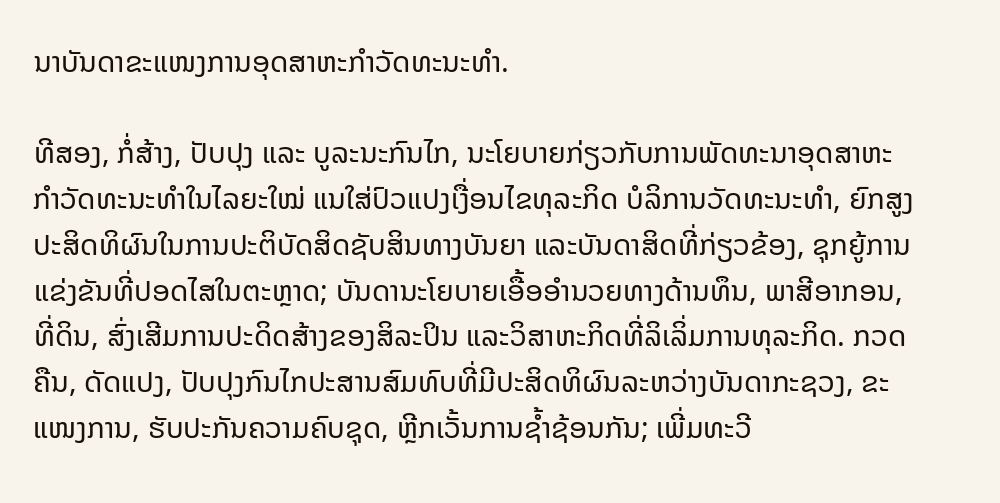ນາບັນດາຂະແໜງການອຸດສາຫະກຳວັດທະນະທຳ.

ທີສອງ, ກໍ່ສ້າງ, ປັບປຸງ ແລະ ບູລະນະກົນໄກ, ນະໂຍບາຍກ່ຽວກັບການພັດທະນາອຸດສາຫະກຳວັດທະນະທຳໃນໄລຍະໃໝ່ ແນໃສ່ປົວແປງເງື່ອນໄຂທຸລະກິດ ບໍລິການວັດທະນະທຳ, ຍົກສູງປະສິດທິຜົນໃນການປະຕິບັດສິດຊັບສິນທາງບັນຍາ ແລະບັນດາສິດທີ່ກ່ຽວຂ້ອງ, ຊຸກຍູ້ການແຂ່ງຂັນທີ່ປອດໄສໃນຕະຫຼາດ; ບັນດານະໂຍບາຍເອື້ອອຳນວຍທາງດ້ານທຶນ, ພາສີອາກອນ, ທີ່ດິນ, ສົ່ງເສີມການປະດິດສ້າງຂອງສິລະປິນ ແລະວິສາຫະກິດທີ່ລິເລິ່ມການທຸລະກິດ. ກວດຄືນ, ດັດແປງ, ປັບປຸງກົນໄກປະສານສົມທົບທີ່ມີປະສິດທິຜົນລະຫວ່າງບັນດາກະຊວງ, ຂະແໜງການ, ຮັບປະກັນຄວາມຄົບຊຸດ, ຫຼີກເວັ້ນການຊ້ຳຊ້ອນກັນ; ເພີ່ມທະວີ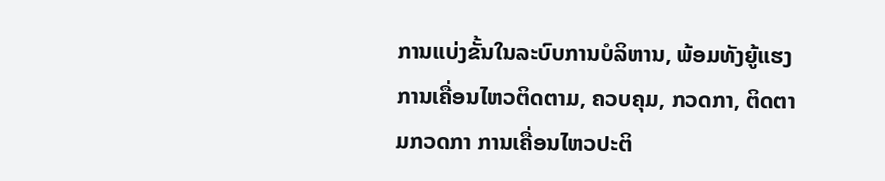ການແບ່ງຂັ້ນໃນລະບົບການບໍລິຫານ, ພ້ອມທັງຍູ້ແຮງການເຄື່ອນໄຫວຕິດຕາມ, ຄວບຄຸມ, ກວດກາ, ຕິດຕາມກວດກາ ການເຄື່ອນໄຫວປະຕິ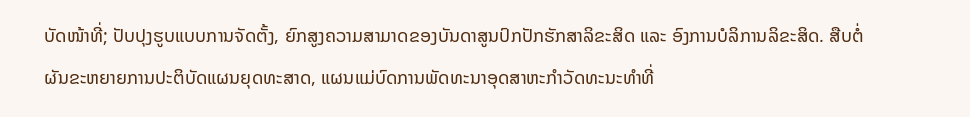ບັດໜ້າທີ່; ປັບປຸງຮູບແບບການຈັດຕັ້ງ, ຍົກສູງຄວາມສາມາດຂອງບັນດາສູນປົກປັກຮັກສາລິຂະສິດ ແລະ ອົງການບໍລິການລິຂະສິດ. ສືບຕໍ່ຜັນຂະຫຍາຍການປະຕິບັດແຜນຍຸດທະສາດ, ແຜນແມ່ບົດການພັດທະນາອຸດສາຫະກຳວັດທະນະທຳທີ່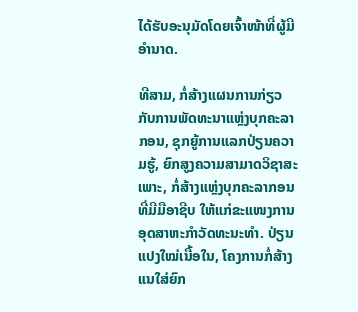ໄດ້ຮັບອະນຸມັດໂດຍເຈົ້າໜ້າທີ່ຜູ້ມີອຳນາດ.

ທີສາມ, ກໍ່ສ້າງແຜນການກ່ຽວກັບການພັດທະນາແຫຼ່ງບຸກຄະລາກອນ, ຊຸກຍູ້ການແລກປ່ຽນຄວາມຮູ້, ຍົກສູງຄວາມສາມາດວິຊາສະເພາະ, ກໍ່ສ້າງແຫຼ່ງບຸກຄະລາກອນທີ່ມີມືອາຊີບ ໃຫ້ແກ່ຂະແໜງການອຸດສາຫະກຳວັດທະນະທຳ. ປ່ຽນແປງໃໝ່ເນື້ອໃນ, ໂຄງການກໍ່ສ້າງແນໃສ່ຍົກ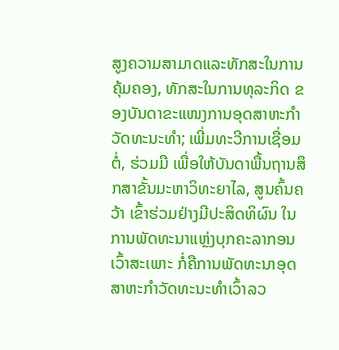ສູງຄວາມສາມາດແລະທັກສະໃນການຄຸ້ມຄອງ, ທັກສະໃນການທຸລະກິດ ຂອງບັນດາຂະແໜງການອຸດສາຫະກຳວັດທະນະທຳ; ເພີ່ມທະວີການເຊື່ອມຕໍ່, ຮ່ວມມື ເພື່ອໃຫ້ບັນດາພື້ນຖານສຶກສາຂັ້ນມະຫາວິທະຍາໄລ, ສູນຄົ້ນຄວ້າ ເຂົ້າຮ່ວມຢ່າງມີປະສິດທິຜົນ ໃນການພັດທະນາແຫຼ່ງບຸກຄະລາກອນເວົ້າສະເພາະ ກໍ່ຄືການພັດທະນາອຸດສາຫະກຳວັດທະນະທຳເວົ້າລວ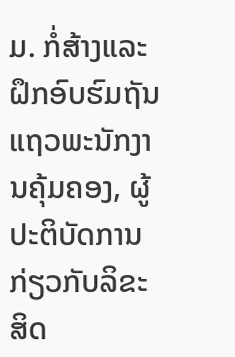ມ. ກໍ່ສ້າງແລະຝຶກອົບຮົມຖັນແຖວພະນັກງານຄຸ້ມຄອງ, ຜູ້ປະຕິບັດການກ່ຽວກັບລິຂະສິດ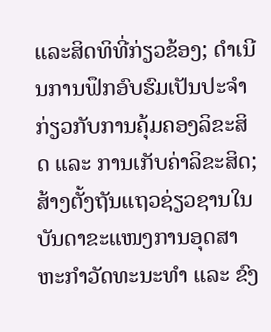ແລະສິດທິທີ່ກ່ຽວຂ້ອງ; ດຳເນີນການຟຶກອົບຮົມເປັນປະຈຳກ່ຽວກັບການຄຸ້ມຄອງລິຂະສິດ ແລະ ການເກັບຄ່າລິຂະສິດ; ສ້າງຕັ້ງຖັນແຖວຊ່ຽວຊານໃນບັນດາຂະແໜງການອຸດສາຫະກຳວັດທະນະທຳ ແລະ ຂົງ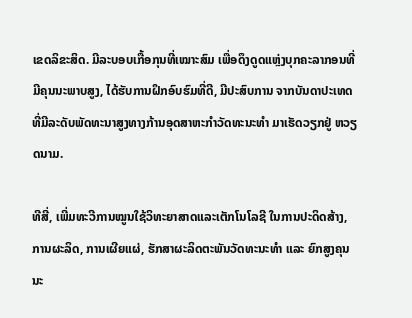ເຂດລິຂະສິດ. ມີລະບອບເກື້ອກຸນທີ່ເໝາະສົມ ເພື່ອດຶງດູດແຫຼ່ງບຸກຄະລາກອນທີ່ມີຄຸນນະພາບສູງ, ໄດ້ຮັບການຝຶກອົບຮົມທີ່ດີ, ມີປະສົບການ ຈາກບັນດາປະເທດທີ່ມີລະດັບພັດທະນາສູງທາງກ້ານອຸດສາຫະກຳວັດທະນະທຳ ມາເຮັດວຽກຢູ່ ຫວຽດນາມ.

ທີສີ່, ເພີ່ມທະວີການໝູນໃຊ້ວິທະຍາສາດແລະເຕັກໂນໂລຊີ ໃນການປະດິດສ້າງ, ການຜະລິດ, ການເຜີຍແຜ່, ຮັກສາຜະລິດຕະພັນວັດທະນະທຳ ແລະ ຍົກສູງຄຸນນະ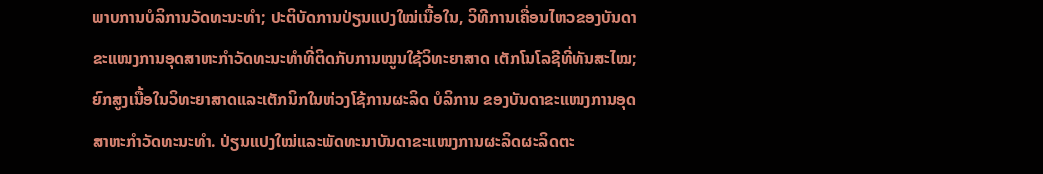ພາບການບໍລິການວັດທະນະທຳ; ປະຕິບັດການປ່ຽນແປງໃໝ່ເນື້ອໃນ, ວິທີການເຄື່ອນໄຫວຂອງບັນດາຂະແໜງການອຸດສາຫະກຳວັດທະນະທຳທີ່ຕິດກັບການໝູນໃຊ້ວິທະຍາສາດ ເຕັກໂນໂລຊີທີ່ທັນສະໄໝ; ຍົກສູງເນື້ອໃນວິທະຍາສາດແລະເຕັກນິກໃນຫ່ວງໂຊ້ການຜະລິດ ບໍລິການ ຂອງບັນດາຂະແໜງການອຸດສາຫະກຳວັດທະນະທຳ. ປ່ຽນແປງໃໝ່ແລະພັດທະນາບັນດາຂະແໜງການຜະລິດຜະລິດຕະ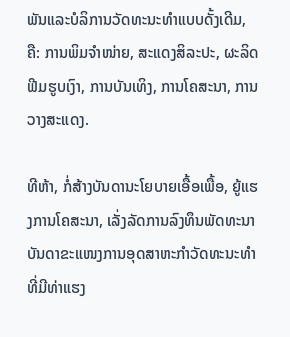ພັນແລະບໍລິການວັດທະນະທຳແບບດັ້ງເດີມ, ຄື: ການພິມຈຳໜ່າຍ, ສະແດງສິລະປະ, ຜະລິດຟີມຮູບເງົາ, ການບັນເທິງ, ການໂຄສະນາ, ການວາງສະແດງ.

ທີຫ້າ, ກໍ່ສ້າງບັນດານະໂຍບາຍເອື້ອເພື້ອ, ຍູ້ແຮງການໂຄສະນາ, ເລັ່ງລັດການລົງທຶນພັດທະນາບັນດາຂະແໜງການອຸດສາຫະກຳວັດທະນະທຳທີ່ມີທ່າແຮງ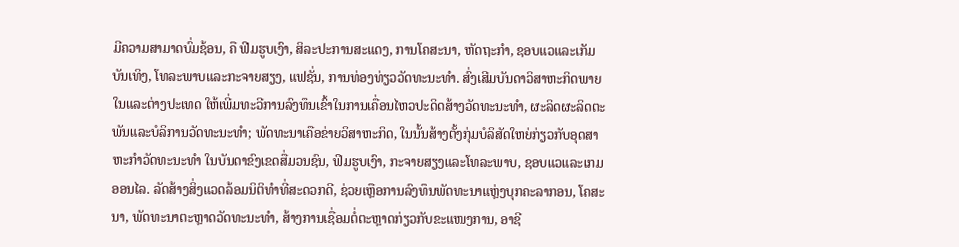ມີຄວາມສາມາດບົ່ມຊ້ອນ, ຄື ຟີມຮູບເງົາ, ສິລະປະການສະແດງ, ການໂຄສະນາ, ຫັດຖະກຳ, ຊອບແວແລະເກັມບັນເທິງ, ໂທລະພາບແລະກະຈາຍສຽງ, ແຟຊັ່ນ, ການທ່ອງທ່ຽວວັດທະນະທຳ. ສົ່ງເສີມບັນດາວິສາຫະກິດພາຍໃນແລະຕ່າງປະເທດ ໃຫ້ເພີ່ມທະວີການລົງທຶນເຂົ້າໃນການເຄື່ອນໄຫວປະດິດສ້າງວັດທະນະທຳ, ຜະລິດຜະລິດຕະພັນແລະບໍລິການວັດທະນະທຳ; ພັດທະນາເຄືອຂ່າຍວິສາຫະກິດ, ໃນນັ້ນສ້າງຕັ້ງກຸ່ມບໍລິສັດໃຫຍ່ກ່ຽວກັບອຸດສາຫະກຳວັດທະນະທຳ ໃນບັນດາຂົງເຂດສື່ມວນຊົນ, ຟິມຮູບເງົາ, ກະຈາຍສຽງແລະໂທລະພາບ, ຊອບແວແລະເກມອອນໄລ. ລັດສ້າງສິ່ງແວດລ້ອມນິຕິທຳທີ່ສະດວກດີ, ຊ່ວຍເຫຼືອການລົງທຶນພັດທະນາແຫຼ່ງບຸກຄະລາກອນ, ໂຄສະນາ, ພັດທະນາຕະຫຼາດວັດທະນະທຳ, ສ້າງການເຊື່ອມຕໍ່ຕະຫຼາດກ່ຽວກັບຂະແໜງການ, ອາຊີ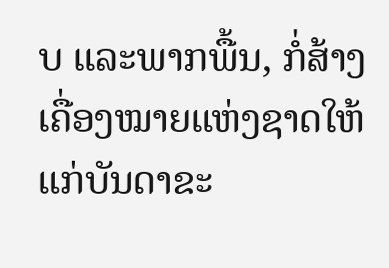ບ ແລະພາກພື້ນ, ກໍ່ສ້າງເຄື່ອງໝາຍແຫ່ງຊາດໃຫ້ແກ່ບັນດາຂະ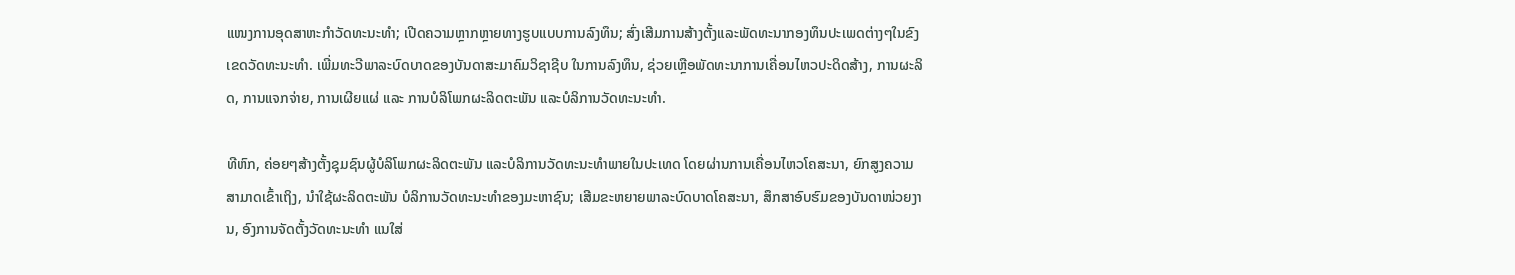ແໜງການອຸດສາຫະກຳວັດທະນະທຳ; ເປີດຄວາມຫຼາກຫຼາຍທາງຮູບແບບການລົງທຶນ; ສົ່ງເສີມການສ້າງຕັ້ງແລະພັດທະນາກອງທຶນປະເພດຕ່າງໆໃນຂົງເຂດວັດທະນະທຳ. ເພີ່ມທະວີພາລະບົດບາດຂອງບັນດາສະມາຄົມວິຊາຊີບ ໃນການລົງທຶນ, ຊ່ວຍເຫຼືອພັດທະນາການເຄື່ອນໄຫວປະດິດສ້າງ, ການຜະລິດ, ການແຈກຈ່າຍ, ການເຜີຍແຜ່ ແລະ ການບໍລິໂພກຜະລິດຕະພັນ ແລະບໍລິການວັດທະນະທຳ.

ທີຫົກ, ຄ່ອຍໆສ້າງຕັ້ງຊຸມຊົນຜູ້ບໍລິໂພກຜະລິດຕະພັນ ແລະບໍລິການວັດທະນະທຳພາຍໃນປະເທດ ໂດຍຜ່ານການເຄື່ອນໄຫວໂຄສະນາ, ຍົກສູງຄວາມສາມາດເຂົ້າເຖິງ, ນຳໃຊ້ຜະລິດຕະພັນ ບໍລິການວັດທະນະທຳຂອງມະຫາຊົນ; ເສີມຂະຫຍາຍພາລະບົດບາດໂຄສະນາ, ສຶກສາອົບຮົມຂອງບັນດາໜ່ວຍງານ, ອົງການຈັດຕັ້ງວັດທະນະທຳ ແນໃສ່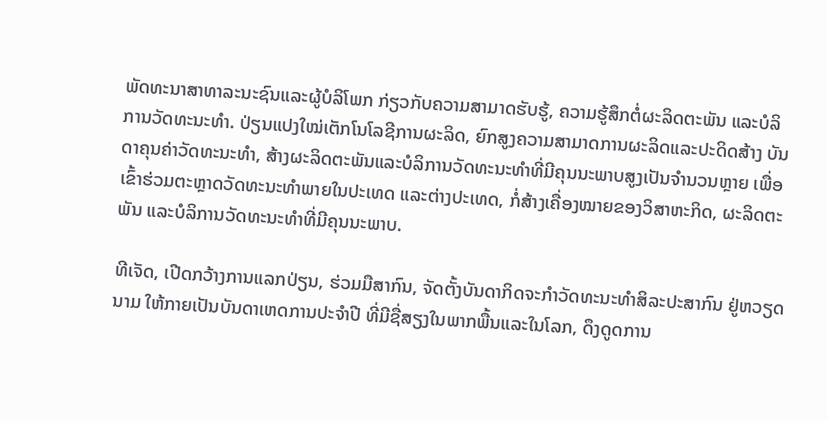ພັດທະນາສາທາລະນະຊົນແລະຜູ້ບໍລິໂພກ ກ່ຽວກັບຄວາມສາມາດຮັບຮູ້, ຄວາມຮູ້ສຶກຕໍ່ຜະລິດຕະພັນ ແລະບໍລິການວັດທະນະທຳ. ປ່ຽນແປງໃໝ່ເຕັກໂນໂລຊີການຜະລິດ, ຍົກສູງຄວາມສາມາດການຜະລິດແລະປະດິດສ້າງ ບັນດາຄຸນຄ່າວັດທະນະທຳ, ສ້າງຜະລິດຕະພັນແລະບໍລິການວັດທະນະທຳທີ່ມີຄຸນນະພາບສູງເປັນຈຳນວນຫຼາຍ ເພື່ອເຂົ້າຮ່ວມຕະຫຼາດວັດທະນະທຳພາຍໃນປະເທດ ແລະຕ່າງປະເທດ, ກໍ່ສ້າງເຄື່ອງໝາຍຂອງວິສາຫະກິດ, ຜະລິດຕະພັນ ແລະບໍລິການວັດທະນະທຳທີ່ມີຄຸນນະພາບ.

ທີເຈັດ, ເປີດກວ້າງການແລກປ່ຽນ, ຮ່ວມມືສາກົນ, ຈັດຕັ້ງບັນດາກິດຈະກຳວັດທະນະທຳສິລະປະສາກົນ ຢູ່ຫວຽດນາມ ໃຫ້ກາຍເປັນບັນດາເຫດການປະຈຳປີ ທີ່ມີຊື່ສຽງໃນພາກພື້ນແລະໃນໂລກ, ດຶງດູດການ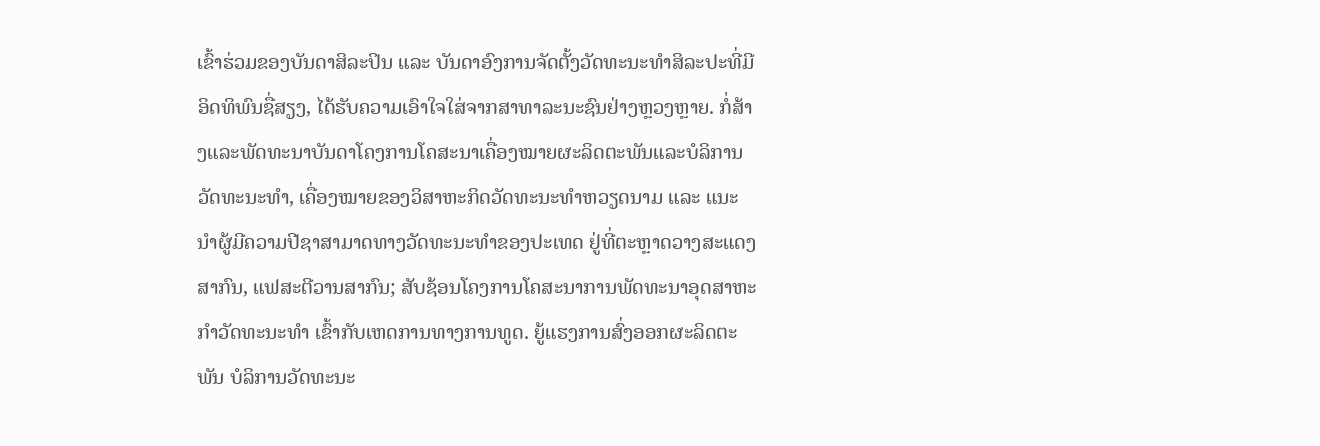ເຂົ້າຮ່ວມຂອງບັນດາສິລະປິນ ແລະ ບັນດາອົງການຈັດຕັ້ງວັດທະນະທຳສິລະປະທີ່ມີອິດທິພົນຊື່ສຽງ, ໄດ້ຮັບຄວາມເອົາໃຈໃສ່ຈາກສາທາລະນະຊົນຢ່າງຫຼວງຫຼາຍ. ກໍ່ສ້າງແລະພັດທະນາບັນດາໂຄງການໂຄສະນາເຄື່ອງໝາຍຜະລິດຕະພັນແລະບໍລິການວັດທະນະທຳ, ເຄື່ອງໝາຍຂອງວິສາຫະກິດວັດທະນະທຳຫວຽດນາມ ແລະ ແນະນຳຜູ້ມີຄວາມປີຊາສາມາດທາງວັດທະນະທຳຂອງປະເທດ ຢູ່ທີ່ຕະຫຼາດວາງສະແດງສາກົນ, ແຟສະຕີວານສາກົນ; ສັບຊ້ອນໂຄງການໂຄສະນາການພັດທະນາອຸດສາຫະກຳວັດທະນະທຳ ເຂົ້າກັບເຫດການທາງການທູດ. ຍູ້ແຮງການສົ່ງອອກຜະລິດຕະພັນ ບໍລິການວັດທະນະ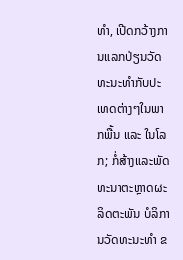ທຳ, ເປີດກວ້າງການແລກປ່ຽນວັດທະນະທຳກັບປະເທດຕ່າງໆໃນພາກພື້ນ ແລະ ໃນໂລກ; ກໍ່ສ້າງແລະພັດທະນາຕະຫຼາດຜະລິດຕະພັນ ບໍລິການວັດທະນະທຳ ຂ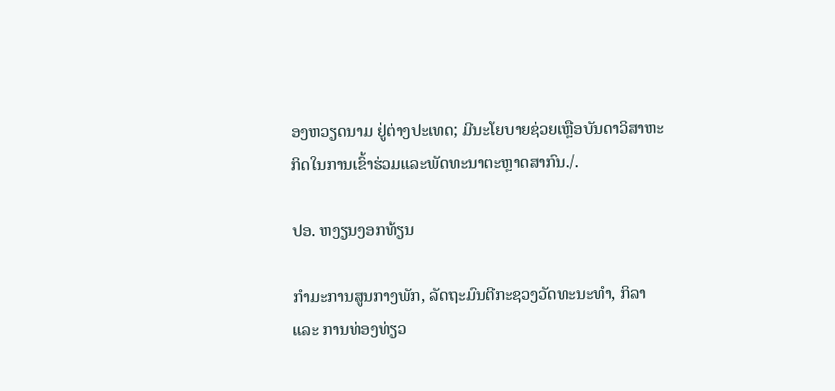ອງຫວຽດນາມ ຢູ່ຕ່າງປະເທດ; ມີນະໂຍບາຍຊ່ວຍເຫຼືອບັນດາວິສາຫະກິດໃນການເຂົ້າຮ່ວມແລະພັດທະນາຕະຫຼາດສາກົນ./.

ປອ. ຫງຽນງອກທ້ຽນ

ກຳມະການສູນກາງພັກ, ລັດຖະມົນຕີກະຊວງວັດທະນະທຳ, ກິລາ ແລະ ການທ່ອງທ່ຽວ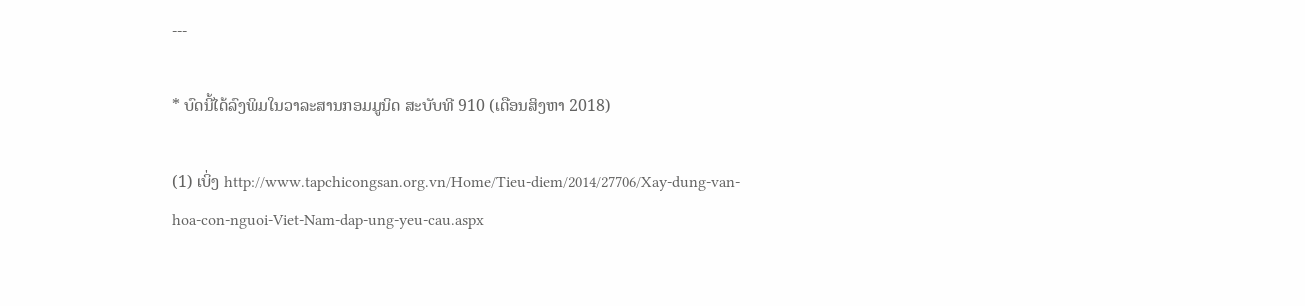---

* ບົດນີ້ໄດ້ລົງພິມໃນວາລະສານກອມມູນິດ ສະບັບທີ 910 (ເດືອນສິງຫາ 2018)

(1) ເບິ່ງ http://www.tapchicongsan.org.vn/Home/Tieu-diem/2014/27706/Xay-dung-van-hoa-con-nguoi-Viet-Nam-dap-ung-yeu-cau.aspx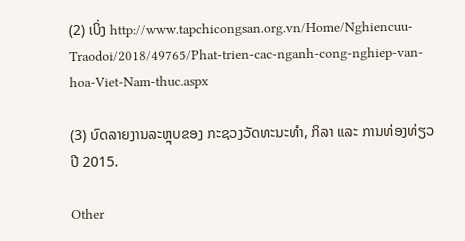(2) ເບິ່ງ http://www.tapchicongsan.org.vn/Home/Nghiencuu-Traodoi/2018/49765/Phat-trien-cac-nganh-cong-nghiep-van-hoa-Viet-Nam-thuc.aspx

(3) ບົດລາຍງານລະຫຼຸບຂອງ ກະຊວງວັດທະນະທຳ, ກິລາ ແລະ ການທ່ອງທ່ຽວ ປີ 2015.

Other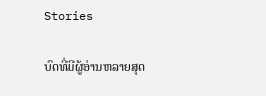Stories

ບົດທີ່ມີຜູ້ອ່ານຫລາຍສຸດ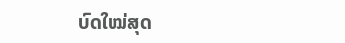ບົດໃໝ່ສຸດ